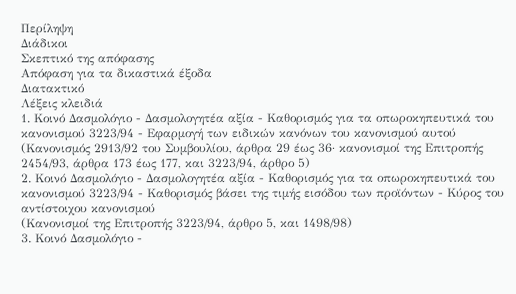Περίληψη
Διάδικοι
Σκεπτικό της απόφασης
Απόφαση για τα δικαστικά έξοδα
Διατακτικό
Λέξεις κλειδιά
1. Κοινό Δασμολόγιο - Δασμολογητέα αξία - Καθορισμός για τα οπωροκηπευτικά του κανονισμού 3223/94 - Εφαρμογή των ειδικών κανόνων του κανονισμού αυτού
(Κανονισμός 2913/92 του Συμβουλίου, άρθρα 29 έως 36· κανονισμοί της Επιτροπής 2454/93, άρθρα 173 έως 177, και 3223/94, άρθρο 5)
2. Κοινό Δασμολόγιο - Δασμολογητέα αξία - Καθορισμός για τα οπωροκηπευτικά του κανονισμού 3223/94 - Καθορισμός βάσει της τιμής εισόδου των προϊόντων - Κύρος του αντίστοιχου κανονισμού
(Κανονισμοί της Επιτροπής 3223/94, άρθρο 5, και 1498/98)
3. Κοινό Δασμολόγιο -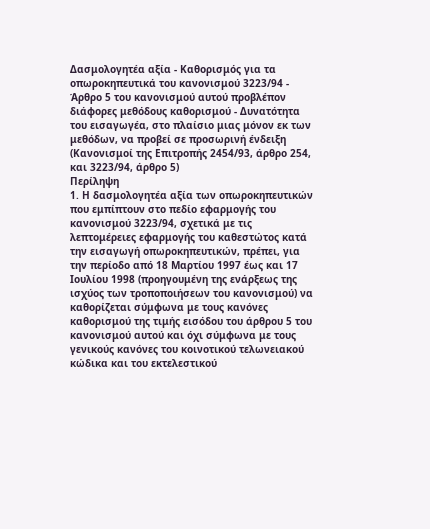Δασμολογητέα αξία - Καθορισμός για τα οπωροκηπευτικά του κανονισμού 3223/94 - Άρθρο 5 του κανονισμού αυτού προβλέπον διάφορες μεθόδους καθορισμού - Δυνατότητα του εισαγωγέα, στο πλαίσιο μιας μόνον εκ των μεθόδων, να προβεί σε προσωρινή ένδειξη
(Κανονισμοί της Επιτροπής 2454/93, άρθρο 254, και 3223/94, άρθρο 5)
Περίληψη
1. Η δασμολογητέα αξία των οπωροκηπευτικών που εμπίπτουν στο πεδίο εφαρμογής του κανονισμού 3223/94, σχετικά με τις λεπτομέρειες εφαρμογής του καθεστώτος κατά την εισαγωγή οπωροκηπευτικών, πρέπει, για την περίοδο από 18 Μαρτίου 1997 έως και 17 Ιουλίου 1998 (προηγουμένη της ενάρξεως της ισχύος των τροποποιήσεων του κανονισμού) να καθορίζεται σύμφωνα με τους κανόνες καθορισμού της τιμής εισόδου του άρθρου 5 του κανονισμού αυτού και όχι σύμφωνα με τους γενικούς κανόνες του κοινοτικού τελωνειακού κώδικα και του εκτελεστικού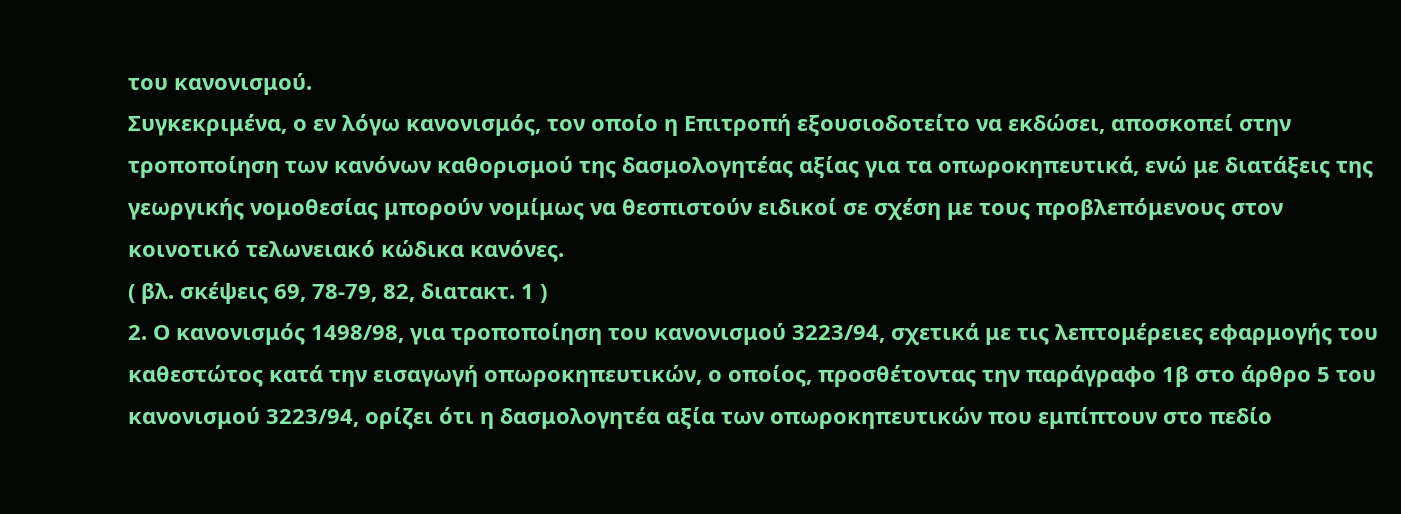του κανονισμού.
Συγκεκριμένα, ο εν λόγω κανονισμός, τον οποίο η Επιτροπή εξουσιοδοτείτο να εκδώσει, αποσκοπεί στην τροποποίηση των κανόνων καθορισμού της δασμολογητέας αξίας για τα οπωροκηπευτικά, ενώ με διατάξεις της γεωργικής νομοθεσίας μπορούν νομίμως να θεσπιστούν ειδικοί σε σχέση με τους προβλεπόμενους στον κοινοτικό τελωνειακό κώδικα κανόνες.
( βλ. σκέψεις 69, 78-79, 82, διατακτ. 1 )
2. Ο κανονισμός 1498/98, για τροποποίηση του κανονισμού 3223/94, σχετικά με τις λεπτομέρειες εφαρμογής του καθεστώτος κατά την εισαγωγή οπωροκηπευτικών, ο οποίος, προσθέτοντας την παράγραφο 1β στο άρθρο 5 του κανονισμού 3223/94, ορίζει ότι η δασμολογητέα αξία των οπωροκηπευτικών που εμπίπτουν στο πεδίο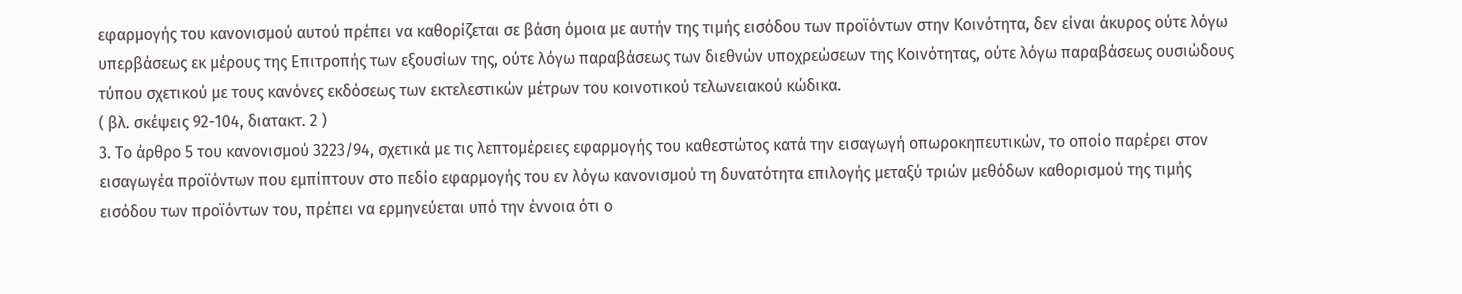εφαρμογής του κανονισμού αυτού πρέπει να καθορίζεται σε βάση όμοια με αυτήν της τιμής εισόδου των προϊόντων στην Κοινότητα, δεν είναι άκυρος ούτε λόγω υπερβάσεως εκ μέρους της Επιτροπής των εξουσίων της, ούτε λόγω παραβάσεως των διεθνών υποχρεώσεων της Κοινότητας, ούτε λόγω παραβάσεως ουσιώδους τύπου σχετικού με τους κανόνες εκδόσεως των εκτελεστικών μέτρων του κοινοτικού τελωνειακού κώδικα.
( βλ. σκέψεις 92-104, διατακτ. 2 )
3. Το άρθρο 5 του κανονισμού 3223/94, σχετικά με τις λεπτομέρειες εφαρμογής του καθεστώτος κατά την εισαγωγή οπωροκηπευτικών, το οποίο παρέρει στον εισαγωγέα προϊόντων που εμπίπτουν στο πεδίο εφαρμογής του εν λόγω κανονισμού τη δυνατότητα επιλογής μεταξύ τριών μεθόδων καθορισμού της τιμής εισόδου των προϊόντων του, πρέπει να ερμηνεύεται υπό την έννοια ότι ο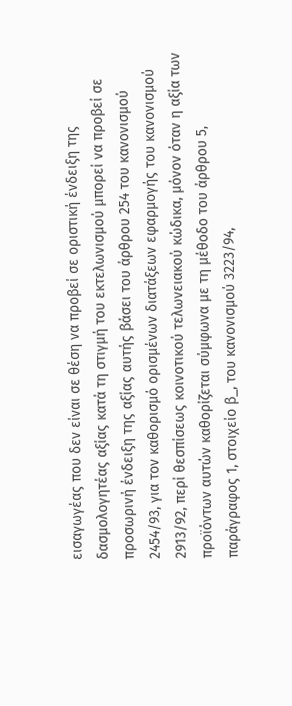εισαγωγέας που δεν είναι σε θέση να προβεί σε οριστική ένδειξη της δασμολογητέας αξίας κατά τη στιγμή του εκτελωνισμού μπορεί να προβεί σε προσωρινή ένδειξη της αξίας αυτής βάσει του άρθρου 254 του κανονισμού 2454/93, για τον καθορισμό ορισμένων διατάξεων εφαρμογής του κανονισμού 2913/92, περί θεσπίσεως κοινοτικού τελωνειακού κώδικα, μόνον όταν η αξία των προϊόντων αυτών καθορίζεται σύμφωνα με τη μέθοδο του άρθρου 5, παράγραφος 1, στοιχείο β_, του κανονισμού 3223/94,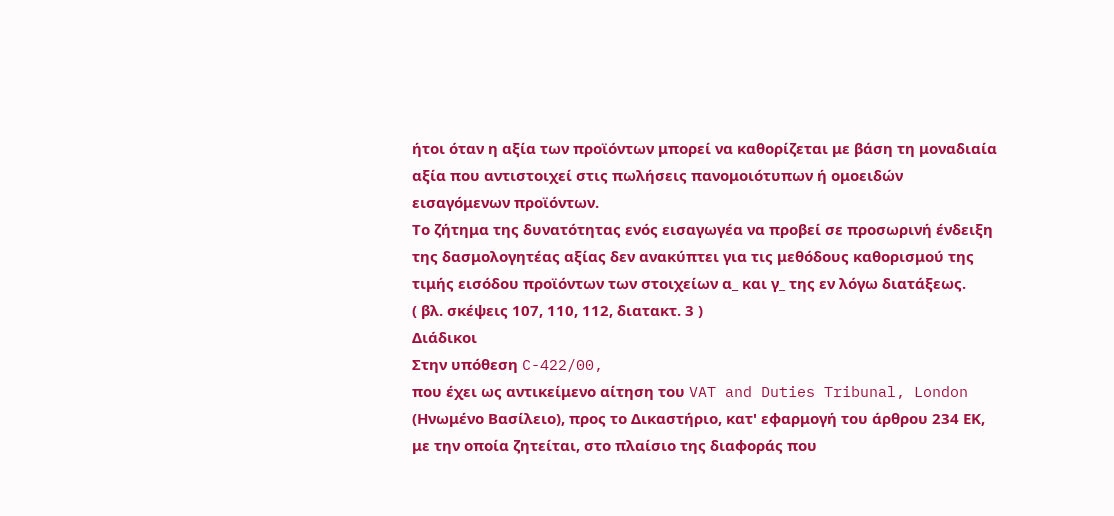ήτοι όταν η αξία των προϊόντων μπορεί να καθορίζεται με βάση τη μοναδιαία αξία που αντιστοιχεί στις πωλήσεις πανομοιότυπων ή ομοειδών εισαγόμενων προϊόντων.
Το ζήτημα της δυνατότητας ενός εισαγωγέα να προβεί σε προσωρινή ένδειξη της δασμολογητέας αξίας δεν ανακύπτει για τις μεθόδους καθορισμού της τιμής εισόδου προϊόντων των στοιχείων α_ και γ_ της εν λόγω διατάξεως.
( βλ. σκέψεις 107, 110, 112, διατακτ. 3 )
Διάδικοι
Στην υπόθεση C-422/00,
που έχει ως αντικείμενο αίτηση του VAT and Duties Tribunal, London (Ηνωμένο Βασίλειο), προς το Δικαστήριο, κατ' εφαρμογή του άρθρου 234 ΕΚ, με την οποία ζητείται, στο πλαίσιο της διαφοράς που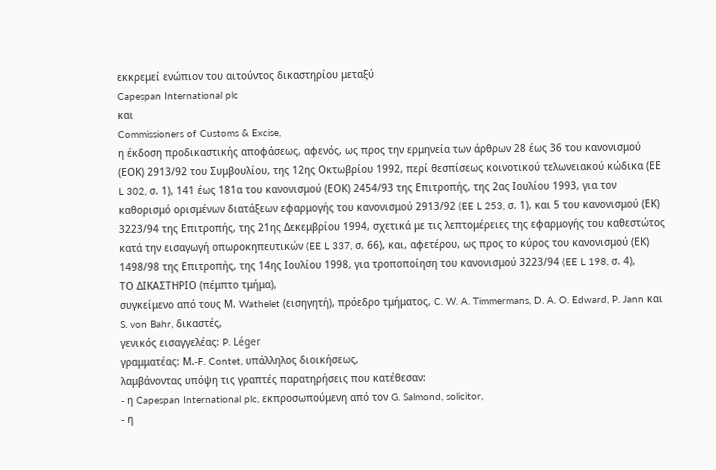εκκρεμεί ενώπιον του αιτούντος δικαστηρίου μεταξύ
Capespan International plc
και
Commissioners of Customs & Excise,
η έκδοση προδικαστικής αποφάσεως, αφενός, ως προς την ερμηνεία των άρθρων 28 έως 36 του κανονισμού (ΕΟΚ) 2913/92 του Συμβουλίου, της 12ης Οκτωβρίου 1992, περί θεσπίσεως κοινοτικού τελωνειακού κώδικα (ΕΕ L 302, σ. 1), 141 έως 181α του κανονισμού (ΕΟΚ) 2454/93 της Επιτροπής, της 2ας Ιουλίου 1993, για τον καθορισμό ορισμένων διατάξεων εφαρμογής του κανονισμού 2913/92 (EE L 253, σ. 1), και 5 του κανονισμού (ΕΚ) 3223/94 της Επιτροπής, της 21ης Δεκεμβρίου 1994, σχετικά με τις λεπτομέρειες της εφαρμογής του καθεστώτος κατά την εισαγωγή οπωροκηπευτικών (EE L 337, σ. 66), και, αφετέρου, ως προς το κύρος του κανονισμού (ΕΚ) 1498/98 της Επιτροπής, της 14ης Ιουλίου 1998, για τροποποίηση του κανονισμού 3223/94 (EE L 198, σ. 4),
ΤΟ ΔΙΚΑΣΤΗΡΙΟ (πέμπτο τμήμα),
συγκείμενο από τους Μ. Wathelet (εισηγητή), πρόεδρο τμήματος, C. W. A. Timmermans, D. A. O. Edward, P. Jann και S. von Bahr, δικαστές,
γενικός εισαγγελέας: P. Léger
γραμματέας: Μ.-F. Contet, υπάλληλος διοικήσεως,
λαμβάνοντας υπόψη τις γραπτές παρατηρήσεις που κατέθεσαν:
- η Capespan International plc, εκπροσωπούμενη από τον G. Salmond, solicitor,
- η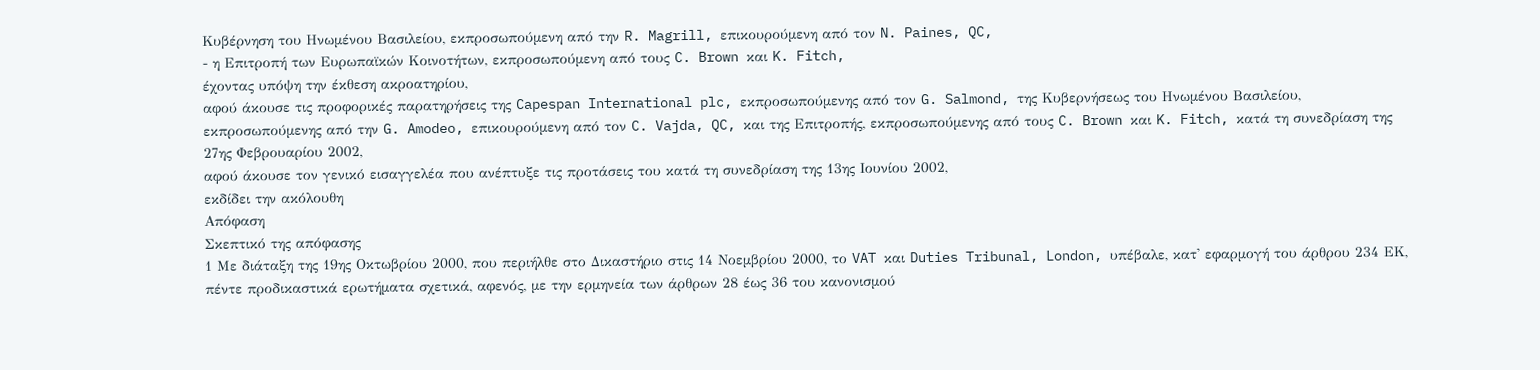Κυβέρνηση του Ηνωμένου Βασιλείου, εκπροσωπούμενη από την R. Magrill, επικουρούμενη από τον N. Paines, QC,
- η Επιτροπή των Ευρωπαϊκών Κοινοτήτων, εκπροσωπούμενη από τους C. Brown και K. Fitch,
έχοντας υπόψη την έκθεση ακροατηρίου,
αφού άκουσε τις προφορικές παρατηρήσεις της Capespan International plc, εκπροσωπούμενης από τον G. Salmond, της Κυβερνήσεως του Ηνωμένου Βασιλείου, εκπροσωπούμενης από την G. Amodeo, επικουρούμενη από τον C. Vajda, QC, και της Επιτροπής, εκπροσωπούμενης από τους C. Brown και K. Fitch, κατά τη συνεδρίαση της 27ης Φεβρουαρίου 2002,
αφού άκουσε τον γενικό εισαγγελέα που ανέπτυξε τις προτάσεις του κατά τη συνεδρίαση της 13ης Ιουνίου 2002,
εκδίδει την ακόλουθη
Απόφαση
Σκεπτικό της απόφασης
1 Με διάταξη της 19ης Οκτωβρίου 2000, που περιήλθε στο Δικαστήριο στις 14 Νοεμβρίου 2000, το VAT και Duties Tribunal, London, υπέβαλε, κατ' εφαρμογή του άρθρου 234 ΕΚ, πέντε προδικαστικά ερωτήματα σχετικά, αφενός, με την ερμηνεία των άρθρων 28 έως 36 του κανονισμού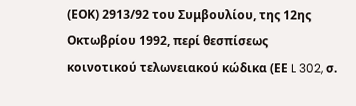(ΕΟΚ) 2913/92 του Συμβουλίου, της 12ης Οκτωβρίου 1992, περί θεσπίσεως κοινοτικού τελωνειακού κώδικα (ΕΕ L 302, σ.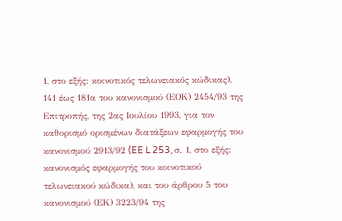1, στο εξής: κοινοτικός τελωνειακός κώδικας), 141 έως 181α του κανονισμού (ΕΟΚ) 2454/93 της Επιτροπής, της 2ας Ιουλίου 1993, για τον καθορισμό ορισμένων διατάξεων εφαρμογής του κανονισμού 2913/92 (EE L 253, σ. 1, στο εξής: κανονισμός εφαρμογής του κοινοτικού τελωνειακού κώδικα), και του άρθρου 5 του κανονισμού (ΕΚ) 3223/94 της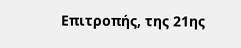Επιτροπής, της 21ης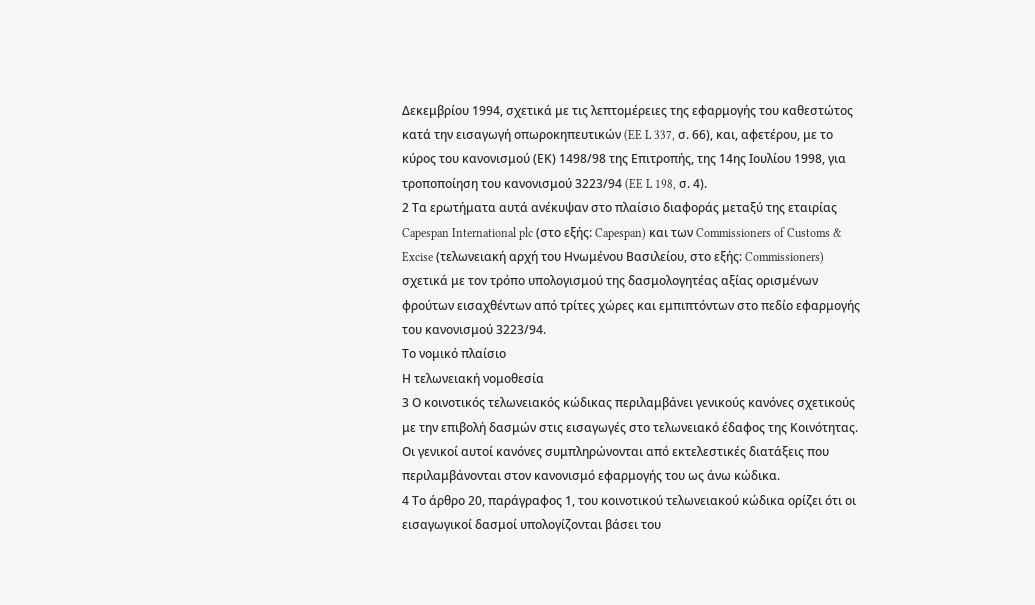Δεκεμβρίου 1994, σχετικά με τις λεπτομέρειες της εφαρμογής του καθεστώτος κατά την εισαγωγή οπωροκηπευτικών (EE L 337, σ. 66), και, αφετέρου, με το κύρος του κανονισμού (ΕΚ) 1498/98 της Επιτροπής, της 14ης Ιουλίου 1998, για τροποποίηση του κανονισμού 3223/94 (EE L 198, σ. 4).
2 Τα ερωτήματα αυτά ανέκυψαν στο πλαίσιο διαφοράς μεταξύ της εταιρίας Capespan International plc (στο εξής: Capespan) και των Commissioners of Customs & Excise (τελωνειακή αρχή του Ηνωμένου Βασιλείου, στο εξής: Commissioners) σχετικά με τον τρόπο υπολογισμού της δασμολογητέας αξίας ορισμένων φρούτων εισαχθέντων από τρίτες χώρες και εμπιπτόντων στο πεδίο εφαρμογής του κανονισμού 3223/94.
Το νομικό πλαίσιο
Η τελωνειακή νομοθεσία
3 Ο κοινοτικός τελωνειακός κώδικας περιλαμβάνει γενικούς κανόνες σχετικούς με την επιβολή δασμών στις εισαγωγές στο τελωνειακό έδαφος της Κοινότητας. Οι γενικοί αυτοί κανόνες συμπληρώνονται από εκτελεστικές διατάξεις που περιλαμβάνονται στον κανονισμό εφαρμογής του ως άνω κώδικα.
4 Το άρθρο 20, παράγραφος 1, του κοινοτικού τελωνειακού κώδικα ορίζει ότι οι εισαγωγικοί δασμοί υπολογίζονται βάσει του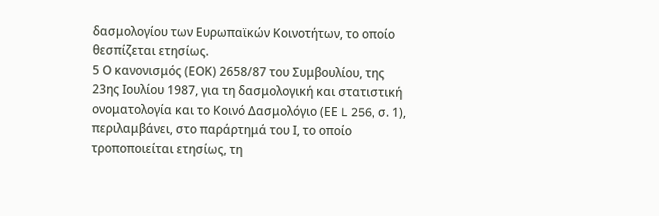δασμολογίου των Ευρωπαϊκών Κοινοτήτων, το οποίο θεσπίζεται ετησίως.
5 Ο κανονισμός (ΕΟΚ) 2658/87 του Συμβουλίου, της 23ης Ιουλίου 1987, για τη δασμολογική και στατιστική ονοματολογία και το Κοινό Δασμολόγιο (ΕΕ L 256, σ. 1), περιλαμβάνει, στο παράρτημά του Ι, το οποίο τροποποιείται ετησίως, τη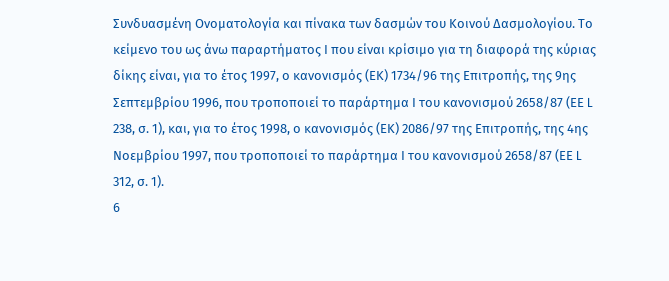Συνδυασμένη Ονοματολογία και πίνακα των δασμών του Κοινού Δασμολογίου. Το κείμενο του ως άνω παραρτήματος Ι που είναι κρίσιμο για τη διαφορά της κύριας δίκης είναι, για το έτος 1997, ο κανονισμός (ΕΚ) 1734/96 της Επιτροπής, της 9ης Σεπτεμβρίου 1996, που τροποποιεί το παράρτημα Ι του κανονισμού 2658/87 (ΕΕ L 238, σ. 1), και, για το έτος 1998, ο κανονισμός (ΕΚ) 2086/97 της Επιτροπής, της 4ης Νοεμβρίου 1997, που τροποποιεί το παράρτημα Ι του κανονισμού 2658/87 (ΕΕ L 312, σ. 1).
6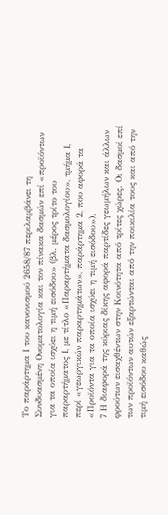Το παράρτημα Ι του κανονισμού 2658/87 περιλαμβάνει τη Συνδυασμένη Ονοματολογία και τον πίνακα δασμών επί «προϊόντων για τα οποία ισχύει η τιμή εισόδου» (βλ. μέρος τρίτο του παραρτήματος Ι, με τίτλο «Παραρτήματα δασμολογίου», τμήμα Ι, περί «γεωργικών παραρτημάτων», παράρτημα 2, που αφορά τα «Προϊόντα για τα οποία ισχύει η τιμή εισόδου»).
7 Η διαφορά της κύριας δίκης αφορά παρτίδες γεωμήλων και άλλων φρούτων εισαχθέντων στην Κοινότητα από τρίτες χώρες. Οι δασμοί επί των προϊόντων αυτών εξαρτώνται από την ποικιλία τους και από την τιμή εισόδου καθώς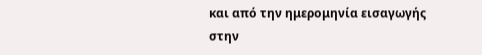και από την ημερομηνία εισαγωγής στην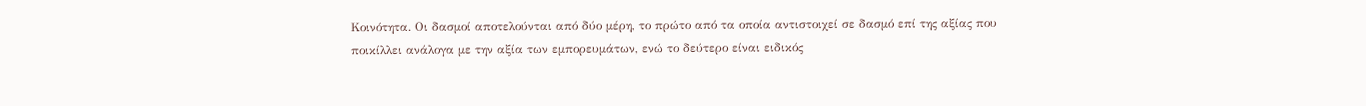Κοινότητα. Οι δασμοί αποτελούνται από δύο μέρη, το πρώτο από τα οποία αντιστοιχεί σε δασμό επί της αξίας που ποικίλλει ανάλογα με την αξία των εμπορευμάτων, ενώ το δεύτερο είναι ειδικός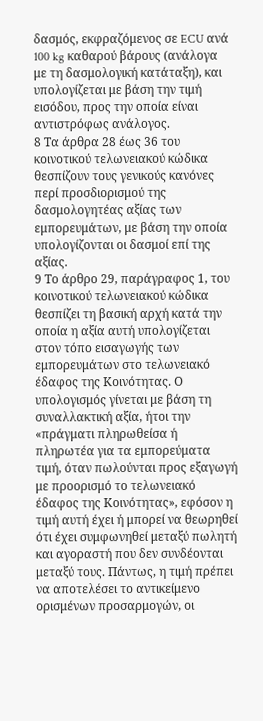δασμός, εκφραζόμενος σε ECU ανά 100 kg καθαρού βάρους (ανάλογα με τη δασμολογική κατάταξη), και υπολογίζεται με βάση την τιμή εισόδου, προς την οποία είναι αντιστρόφως ανάλογος.
8 Τα άρθρα 28 έως 36 του κοινοτικού τελωνειακού κώδικα θεσπίζουν τους γενικούς κανόνες περί προσδιορισμού της δασμολογητέας αξίας των εμπορευμάτων, με βάση την οποία υπολογίζονται οι δασμοί επί της αξίας.
9 Το άρθρο 29, παράγραφος 1, του κοινοτικού τελωνειακού κώδικα θεσπίζει τη βασική αρχή κατά την οποία η αξία αυτή υπολογίζεται στον τόπο εισαγωγής των εμπορευμάτων στο τελωνειακό έδαφος της Κοινότητας. Ο υπολογισμός γίνεται με βάση τη συναλλακτική αξία, ήτοι την «πράγματι πληρωθείσα ή πληρωτέα για τα εμπορεύματα τιμή, όταν πωλούνται προς εξαγωγή με προορισμό το τελωνειακό έδαφος της Κοινότητας», εφόσον η τιμή αυτή έχει ή μπορεί να θεωρηθεί ότι έχει συμφωνηθεί μεταξύ πωλητή και αγοραστή που δεν συνδέονται μεταξύ τους. Πάντως, η τιμή πρέπει να αποτελέσει το αντικείμενο ορισμένων προσαρμογών, οι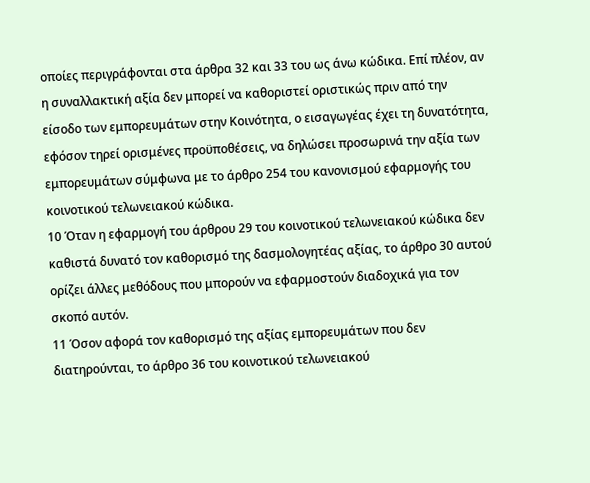οποίες περιγράφονται στα άρθρα 32 και 33 του ως άνω κώδικα. Επί πλέον, αν η συναλλακτική αξία δεν μπορεί να καθοριστεί οριστικώς πριν από την είσοδο των εμπορευμάτων στην Κοινότητα, ο εισαγωγέας έχει τη δυνατότητα, εφόσον τηρεί ορισμένες προϋποθέσεις, να δηλώσει προσωρινά την αξία των εμπορευμάτων σύμφωνα με το άρθρο 254 του κανονισμού εφαρμογής του κοινοτικού τελωνειακού κώδικα.
10 Όταν η εφαρμογή του άρθρου 29 του κοινοτικού τελωνειακού κώδικα δεν καθιστά δυνατό τον καθορισμό της δασμολογητέας αξίας, το άρθρο 30 αυτού ορίζει άλλες μεθόδους που μπορούν να εφαρμοστούν διαδοχικά για τον σκοπό αυτόν.
11 Όσον αφορά τον καθορισμό της αξίας εμπορευμάτων που δεν διατηρούνται, το άρθρο 36 του κοινοτικού τελωνειακού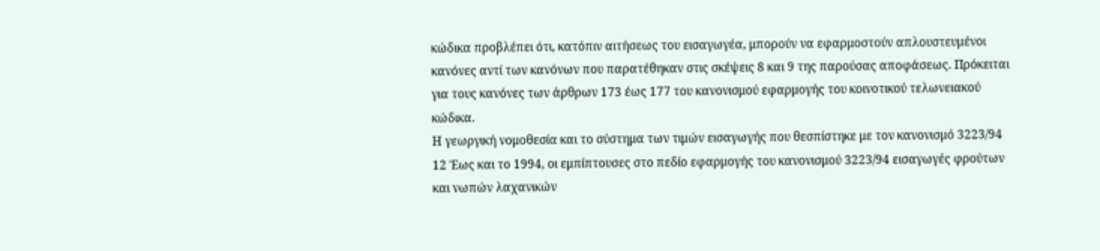κώδικα προβλέπει ότι, κατόπιν αιτήσεως του εισαγωγέα, μπορούν να εφαρμοστούν απλουστευμένοι κανόνες αντί των κανόνων που παρατέθηκαν στις σκέψεις 8 και 9 της παρούσας αποφάσεως. Πρόκειται για τους κανόνες των άρθρων 173 έως 177 του κανονισμού εφαρμογής του κοινοτικού τελωνειακού κώδικα.
Η γεωργική νομοθεσία και το σύστημα των τιμών εισαγωγής που θεσπίστηκε με τον κανονισμό 3223/94
12 Έως και το 1994, οι εμπίπτουσες στο πεδίο εφαρμογής του κανονισμού 3223/94 εισαγωγές φρούτων και νωπών λαχανικών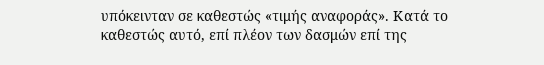υπόκεινταν σε καθεστώς «τιμής αναφοράς». Κατά το καθεστώς αυτό, επί πλέον των δασμών επί της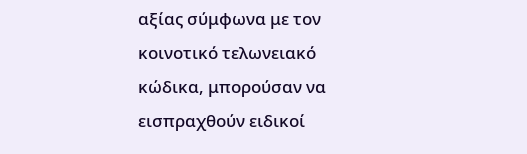αξίας σύμφωνα με τον κοινοτικό τελωνειακό κώδικα, μπορούσαν να εισπραχθούν ειδικοί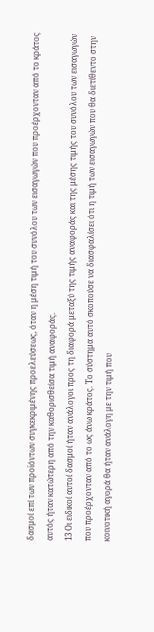δασμοί επί των προϊόντων συγκεκριμένης προελεύσεως, όταν η μέση τιμή του συνόλου των εισαγωγών που προέρχονταν από το κράτος αυτός ήταν κατώτερη από την καθορισθείσα τιμή αναφοράς.
13 Οι ειδικοί αυτοί δασμοί ήταν ανάλογοι προς τη διαφορά μεταξύ της τιμής αναφοράς και της μέσης τιμής του συνόλου των εισαγωγών που προέρχονταν από το ως άνω κράτος. Το σύστημα αυτό σκοπούσε να διασφαλίσει ότι η τιμή των εισαγωγών που θα διετίθεντο στην κοινοτική αγορά θα ήταν ανάλογη με την τιμή που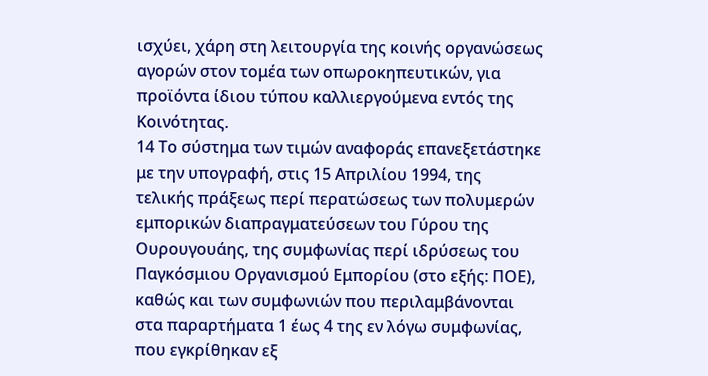ισχύει, χάρη στη λειτουργία της κοινής οργανώσεως αγορών στον τομέα των οπωροκηπευτικών, για προϊόντα ίδιου τύπου καλλιεργούμενα εντός της Κοινότητας.
14 Το σύστημα των τιμών αναφοράς επανεξετάστηκε με την υπογραφή, στις 15 Απριλίου 1994, της τελικής πράξεως περί περατώσεως των πολυμερών εμπορικών διαπραγματεύσεων του Γύρου της Ουρουγουάης, της συμφωνίας περί ιδρύσεως του Παγκόσμιου Οργανισμού Εμπορίου (στο εξής: ΠΟΕ), καθώς και των συμφωνιών που περιλαμβάνονται στα παραρτήματα 1 έως 4 της εν λόγω συμφωνίας, που εγκρίθηκαν εξ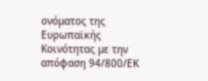ονόματος της Ευρωπαϊκής Κοινότητας με την απόφαση 94/800/ΕΚ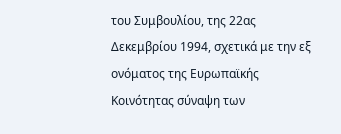του Συμβουλίου, της 22ας Δεκεμβρίου 1994, σχετικά με την εξ ονόματος της Ευρωπαϊκής Κοινότητας σύναψη των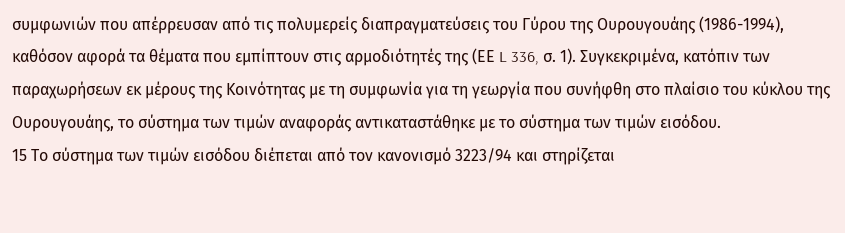συμφωνιών που απέρρευσαν από τις πολυμερείς διαπραγματεύσεις του Γύρου της Ουρουγουάης (1986-1994), καθόσον αφορά τα θέματα που εμπίπτουν στις αρμοδιότητές της (ΕΕ L 336, σ. 1). Συγκεκριμένα, κατόπιν των παραχωρήσεων εκ μέρους της Κοινότητας με τη συμφωνία για τη γεωργία που συνήφθη στο πλαίσιο του κύκλου της Ουρουγουάης, το σύστημα των τιμών αναφοράς αντικαταστάθηκε με το σύστημα των τιμών εισόδου.
15 Το σύστημα των τιμών εισόδου διέπεται από τον κανονισμό 3223/94 και στηρίζεται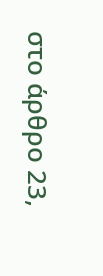στο άρθρο 23,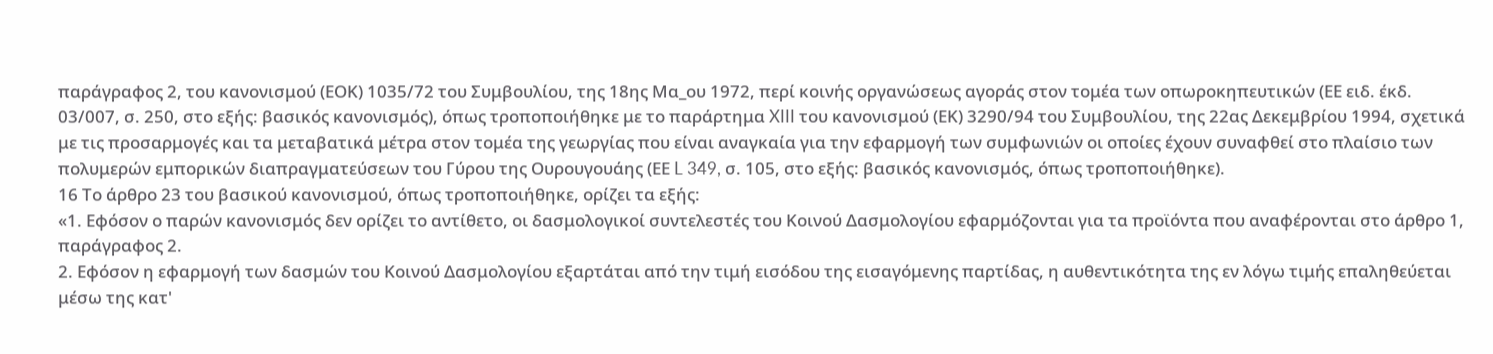παράγραφος 2, του κανονισμού (ΕΟΚ) 1035/72 του Συμβουλίου, της 18ης Μα_ου 1972, περί κοινής οργανώσεως αγοράς στον τομέα των οπωροκηπευτικών (ΕΕ ειδ. έκδ. 03/007, σ. 250, στο εξής: βασικός κανονισμός), όπως τροποποιήθηκε με το παράρτημα XIII του κανονισμού (ΕΚ) 3290/94 του Συμβουλίου, της 22ας Δεκεμβρίου 1994, σχετικά με τις προσαρμογές και τα μεταβατικά μέτρα στον τομέα της γεωργίας που είναι αναγκαία για την εφαρμογή των συμφωνιών οι οποίες έχουν συναφθεί στο πλαίσιο των πολυμερών εμπορικών διαπραγματεύσεων του Γύρου της Ουρουγουάης (ΕΕ L 349, σ. 105, στο εξής: βασικός κανονισμός, όπως τροποποιήθηκε).
16 Το άρθρο 23 του βασικού κανονισμού, όπως τροποποιήθηκε, ορίζει τα εξής:
«1. Εφόσον ο παρών κανονισμός δεν ορίζει το αντίθετο, οι δασμολογικοί συντελεστές του Κοινού Δασμολογίου εφαρμόζονται για τα προϊόντα που αναφέρονται στο άρθρο 1, παράγραφος 2.
2. Εφόσον η εφαρμογή των δασμών του Κοινού Δασμολογίου εξαρτάται από την τιμή εισόδου της εισαγόμενης παρτίδας, η αυθεντικότητα της εν λόγω τιμής επαληθεύεται μέσω της κατ'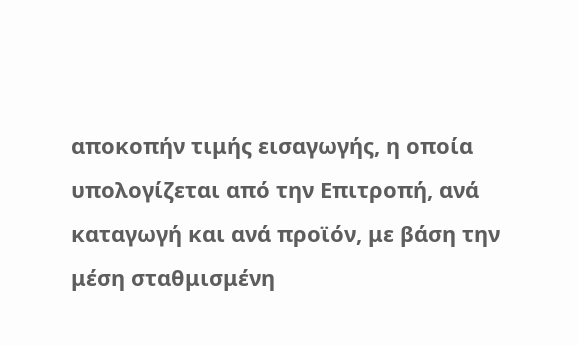αποκοπήν τιμής εισαγωγής, η οποία υπολογίζεται από την Επιτροπή, ανά καταγωγή και ανά προϊόν, με βάση την μέση σταθμισμένη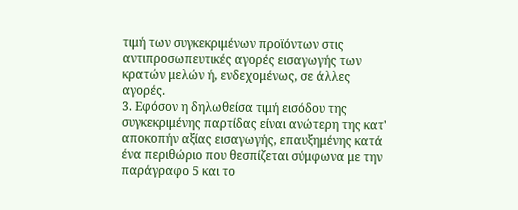τιμή των συγκεκριμένων προϊόντων στις αντιπροσωπευτικές αγορές εισαγωγής των κρατών μελών ή, ενδεχομένως, σε άλλες αγορές.
3. Εφόσον η δηλωθείσα τιμή εισόδου της συγκεκριμένης παρτίδας είναι ανώτερη της κατ' αποκοπήν αξίας εισαγωγής, επαυξημένης κατά ένα περιθώριο που θεσπίζεται σύμφωνα με την παράγραφο 5 και το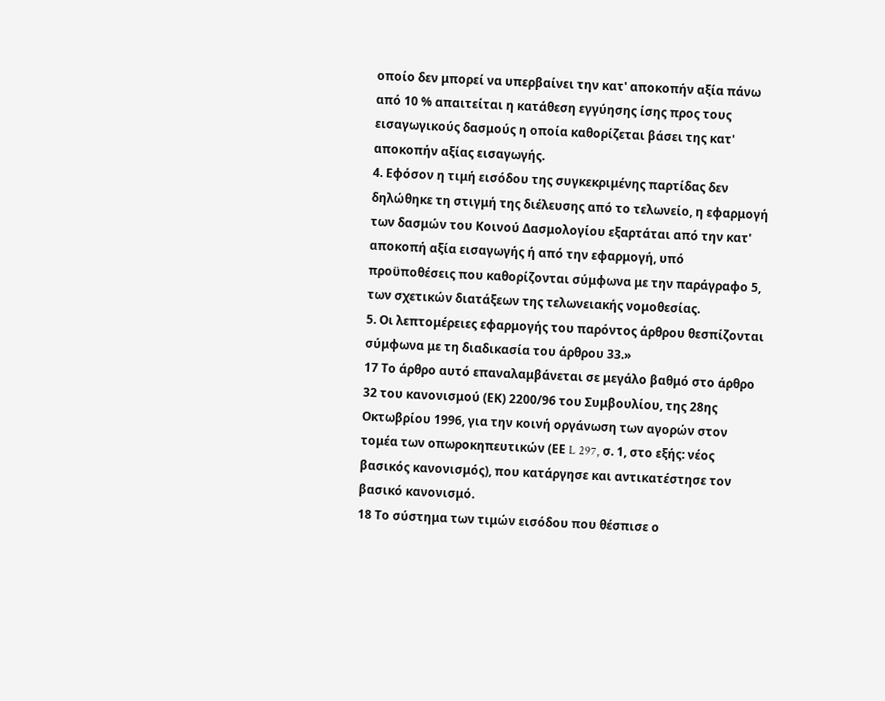οποίο δεν μπορεί να υπερβαίνει την κατ' αποκοπήν αξία πάνω από 10 % απαιτείται η κατάθεση εγγύησης ίσης προς τους εισαγωγικούς δασμούς η οποία καθορίζεται βάσει της κατ' αποκοπήν αξίας εισαγωγής.
4. Εφόσον η τιμή εισόδου της συγκεκριμένης παρτίδας δεν δηλώθηκε τη στιγμή της διέλευσης από το τελωνείο, η εφαρμογή των δασμών του Κοινού Δασμολογίου εξαρτάται από την κατ' αποκοπή αξία εισαγωγής ή από την εφαρμογή, υπό προϋποθέσεις που καθορίζονται σύμφωνα με την παράγραφο 5, των σχετικών διατάξεων της τελωνειακής νομοθεσίας.
5. Οι λεπτομέρειες εφαρμογής του παρόντος άρθρου θεσπίζονται σύμφωνα με τη διαδικασία του άρθρου 33.»
17 Το άρθρο αυτό επαναλαμβάνεται σε μεγάλο βαθμό στο άρθρο 32 του κανονισμού (ΕΚ) 2200/96 του Συμβουλίου, της 28ης Οκτωβρίου 1996, για την κοινή οργάνωση των αγορών στον τομέα των οπωροκηπευτικών (ΕΕ L 297, σ. 1, στο εξής: νέος βασικός κανονισμός), που κατάργησε και αντικατέστησε τον βασικό κανονισμό.
18 Το σύστημα των τιμών εισόδου που θέσπισε ο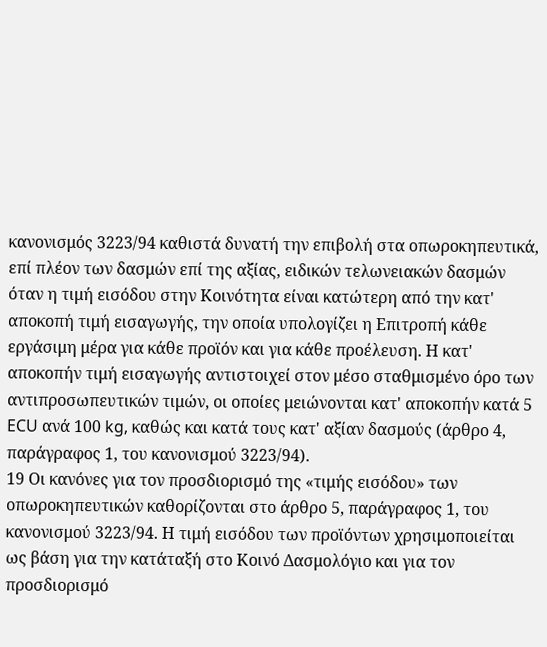κανονισμός 3223/94 καθιστά δυνατή την επιβολή στα οπωροκηπευτικά, επί πλέον των δασμών επί της αξίας, ειδικών τελωνειακών δασμών όταν η τιμή εισόδου στην Κοινότητα είναι κατώτερη από την κατ' αποκοπή τιμή εισαγωγής, την οποία υπολογίζει η Επιτροπή κάθε εργάσιμη μέρα για κάθε προϊόν και για κάθε προέλευση. Η κατ' αποκοπήν τιμή εισαγωγής αντιστοιχεί στον μέσο σταθμισμένο όρο των αντιπροσωπευτικών τιμών, οι οποίες μειώνονται κατ' αποκοπήν κατά 5 ECU ανά 100 kg, καθώς και κατά τους κατ' αξίαν δασμούς (άρθρο 4, παράγραφος 1, του κανονισμού 3223/94).
19 Οι κανόνες για τον προσδιορισμό της «τιμής εισόδου» των οπωροκηπευτικών καθορίζονται στο άρθρο 5, παράγραφος 1, του κανονισμού 3223/94. Η τιμή εισόδου των προϊόντων χρησιμοποιείται ως βάση για την κατάταξή στο Κοινό Δασμολόγιο και για τον προσδιορισμό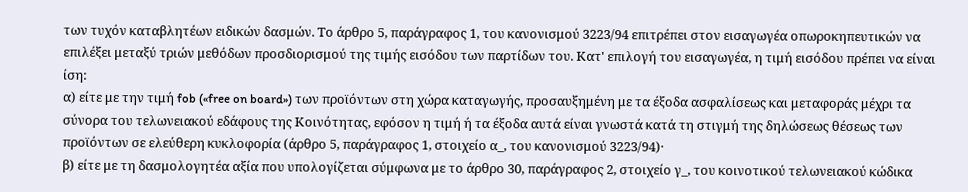των τυχόν καταβλητέων ειδικών δασμών. Το άρθρο 5, παράγραφος 1, του κανονισμού 3223/94 επιτρέπει στον εισαγωγέα οπωροκηπευτικών να επιλέξει μεταξύ τριών μεθόδων προσδιορισμού της τιμής εισόδου των παρτίδων του. Κατ' επιλογή του εισαγωγέα, η τιμή εισόδου πρέπει να είναι ίση:
α) είτε με την τιμή fob («free on board») των προϊόντων στη χώρα καταγωγής, προσαυξημένη με τα έξοδα ασφαλίσεως και μεταφοράς μέχρι τα σύνορα του τελωνειακού εδάφους της Κοινότητας, εφόσον η τιμή ή τα έξοδα αυτά είναι γνωστά κατά τη στιγμή της δηλώσεως θέσεως των προϊόντων σε ελεύθερη κυκλοφορία (άρθρο 5, παράγραφος 1, στοιχείο α_, του κανονισμού 3223/94)·
β) είτε με τη δασμολογητέα αξία που υπολογίζεται σύμφωνα με το άρθρο 30, παράγραφος 2, στοιχείο γ_, του κοινοτικού τελωνειακού κώδικα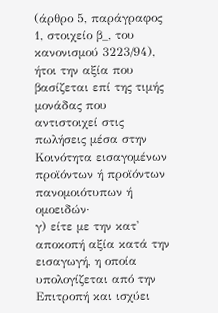(άρθρο 5, παράγραφος 1, στοιχείο β_, του κανονισμού 3223/94), ήτοι την αξία που βασίζεται επί της τιμής μονάδας που αντιστοιχεί στις πωλήσεις μέσα στην Κοινότητα εισαγομένων προϊόντων ή προϊόντων πανομοιότυπων ή ομοειδών·
γ) είτε με την κατ' αποκοπή αξία κατά την εισαγωγή, η οποία υπολογίζεται από την Επιτροπή και ισχύει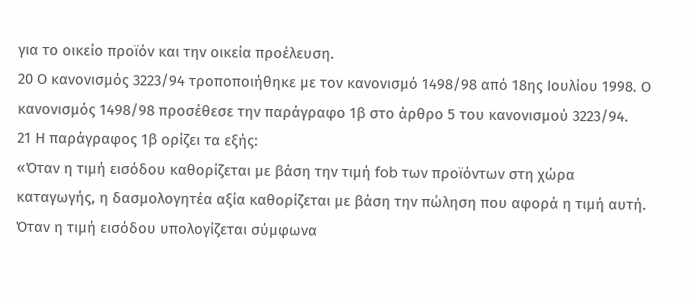για το οικείο προϊόν και την οικεία προέλευση.
20 Ο κανονισμός 3223/94 τροποποιήθηκε με τον κανονισμό 1498/98 από 18ης Ιουλίου 1998. Ο κανονισμός 1498/98 προσέθεσε την παράγραφο 1β στο άρθρο 5 του κανονισμού 3223/94.
21 Η παράγραφος 1β ορίζει τα εξής:
«Όταν η τιμή εισόδου καθορίζεται με βάση την τιμή fob των προϊόντων στη χώρα καταγωγής, η δασμολογητέα αξία καθορίζεται με βάση την πώληση που αφορά η τιμή αυτή.
Όταν η τιμή εισόδου υπολογίζεται σύμφωνα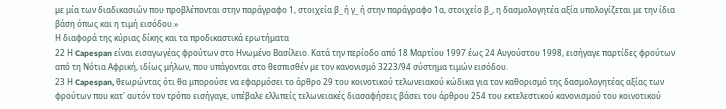με μία των διαδικασιών που προβλέπονται στην παράγραφο 1, στοιχεία β_ ή γ_ ή στην παράγραφο 1α, στοιχείο β_, η δασμολογητέα αξία υπολογίζεται με την ίδια βάση όπως και η τιμή εισόδου.»
Η διαφορά της κύριας δίκης και τα προδικαστικά ερωτήματα
22 Η Capespan είναι εισαγωγέας φρούτων στο Ηνωμένο Βασίλειο. Κατά την περίοδο από 18 Μαρτίου 1997 έως 24 Αυγούστου 1998, εισήγαγε παρτίδες φρούτων από τη Νότια Αφρική, ιδίως μήλων, που υπάγονται στο θεσπισθέν με τον κανονισμό 3223/94 σύστημα τιμών εισόδου.
23 Η Capespan, θεωρώντας ότι θα μπορούσε να εφαρμόσει το άρθρο 29 του κοινοτικού τελωνειακού κώδικα για τον καθορισμό της δασμολογητέας αξίας των φρούτων που κατ' αυτόν τον τρόπο εισήγαγε, υπέβαλε ελλιπείς τελωνειακές διασαφήσεις βάσει του άρθρου 254 του εκτελεστικού κανονισμού του κοινοτικού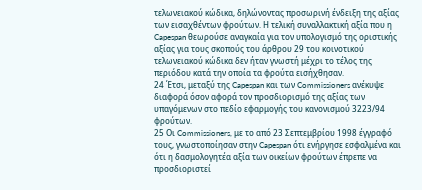τελωνειακού κώδικα, δηλώνοντας προσωρινή ένδειξη της αξίας των εισαχθέντων φρούτων. Η τελική συναλλακτική αξία που η Capespan θεωρούσε αναγκαία για τον υπολογισμό της οριστικής αξίας για τους σκοπούς του άρθρου 29 του κοινοτικού τελωνειακού κώδικα δεν ήταν γνωστή μέχρι το τέλος της περιόδου κατά την οποία τα φρούτα εισήχθησαν.
24 Έτσι, μεταξύ της Capespan και των Commissioners ανέκυψε διαφορά όσον αφορά τον προσδιορισμό της αξίας των υπαγόμενων στο πεδίο εφαρμογής του κανονισμού 3223/94 φρούτων.
25 Οι Commissioners, με το από 23 Σεπτεμβρίου 1998 έγγραφό τους, γνωστοποίησαν στην Capespan ότι ενήργησε εσφαλμένα και ότι η δασμολογητέα αξία των οικείων φρούτων έπρεπε να προσδιοριστεί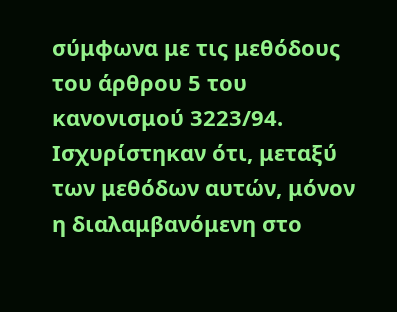σύμφωνα με τις μεθόδους του άρθρου 5 του κανονισμού 3223/94. Ισχυρίστηκαν ότι, μεταξύ των μεθόδων αυτών, μόνον η διαλαμβανόμενη στο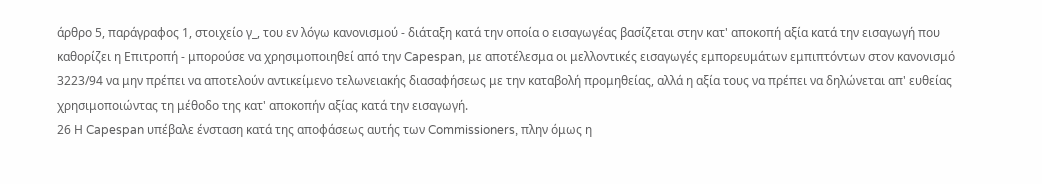άρθρο 5, παράγραφος 1, στοιχείο γ_, του εν λόγω κανονισμού - διάταξη κατά την οποία ο εισαγωγέας βασίζεται στην κατ' αποκοπή αξία κατά την εισαγωγή που καθορίζει η Επιτροπή - μπορούσε να χρησιμοποιηθεί από την Capespan, με αποτέλεσμα οι μελλοντικές εισαγωγές εμπορευμάτων εμπιπτόντων στον κανονισμό 3223/94 να μην πρέπει να αποτελούν αντικείμενο τελωνειακής διασαφήσεως με την καταβολή προμηθείας, αλλά η αξία τους να πρέπει να δηλώνεται απ' ευθείας χρησιμοποιώντας τη μέθοδο της κατ' αποκοπήν αξίας κατά την εισαγωγή.
26 Η Capespan υπέβαλε ένσταση κατά της αποφάσεως αυτής των Commissioners, πλην όμως η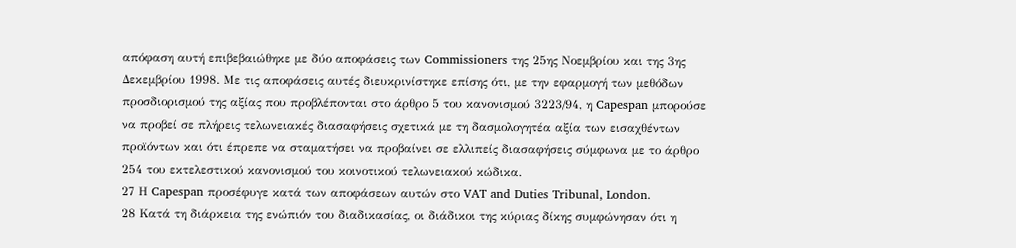απόφαση αυτή επιβεβαιώθηκε με δύο αποφάσεις των Commissioners της 25ης Νοεμβρίου και της 3ης Δεκεμβρίου 1998. Με τις αποφάσεις αυτές διευκρινίστηκε επίσης ότι, με την εφαρμογή των μεθόδων προσδιορισμού της αξίας που προβλέπονται στο άρθρο 5 του κανονισμού 3223/94, η Capespan μπορούσε να προβεί σε πλήρεις τελωνειακές διασαφήσεις σχετικά με τη δασμολογητέα αξία των εισαχθέντων προϊόντων και ότι έπρεπε να σταματήσει να προβαίνει σε ελλιπείς διασαφήσεις σύμφωνα με το άρθρο 254 του εκτελεστικού κανονισμού του κοινοτικού τελωνειακού κώδικα.
27 Η Capespan προσέφυγε κατά των αποφάσεων αυτών στο VAT and Duties Tribunal, London.
28 Κατά τη διάρκεια της ενώπιόν του διαδικασίας, οι διάδικοι της κύριας δίκης συμφώνησαν ότι η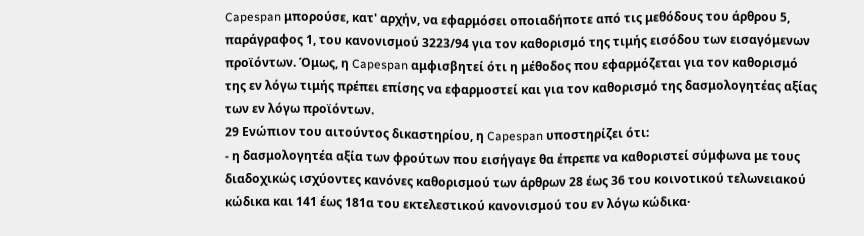Capespan μπορούσε, κατ' αρχήν, να εφαρμόσει οποιαδήποτε από τις μεθόδους του άρθρου 5, παράγραφος 1, του κανονισμού 3223/94 για τον καθορισμό της τιμής εισόδου των εισαγόμενων προϊόντων. Όμως, η Capespan αμφισβητεί ότι η μέθοδος που εφαρμόζεται για τον καθορισμό της εν λόγω τιμής πρέπει επίσης να εφαρμοστεί και για τον καθορισμό της δασμολογητέας αξίας των εν λόγω προϊόντων.
29 Ενώπιον του αιτούντος δικαστηρίου, η Capespan υποστηρίζει ότι:
- η δασμολογητέα αξία των φρούτων που εισήγαγε θα έπρεπε να καθοριστεί σύμφωνα με τους διαδοχικώς ισχύοντες κανόνες καθορισμού των άρθρων 28 έως 36 του κοινοτικού τελωνειακού κώδικα και 141 έως 181α του εκτελεστικού κανονισμού του εν λόγω κώδικα·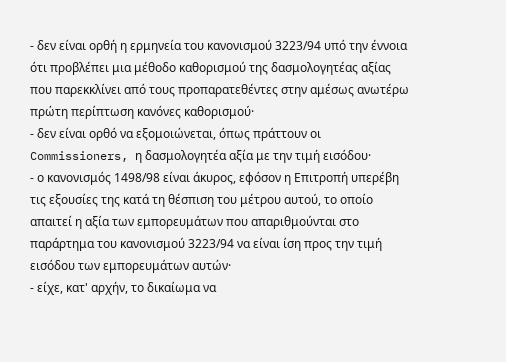- δεν είναι ορθή η ερμηνεία του κανονισμού 3223/94 υπό την έννοια ότι προβλέπει μια μέθοδο καθορισμού της δασμολογητέας αξίας που παρεκκλίνει από τους προπαρατεθέντες στην αμέσως ανωτέρω πρώτη περίπτωση κανόνες καθορισμού·
- δεν είναι ορθό να εξομοιώνεται, όπως πράττουν οι Commissioners, η δασμολογητέα αξία με την τιμή εισόδου·
- ο κανονισμός 1498/98 είναι άκυρος, εφόσον η Επιτροπή υπερέβη τις εξουσίες της κατά τη θέσπιση του μέτρου αυτού, το οποίο απαιτεί η αξία των εμπορευμάτων που απαριθμούνται στο παράρτημα του κανονισμού 3223/94 να είναι ίση προς την τιμή εισόδου των εμπορευμάτων αυτών·
- είχε, κατ' αρχήν, το δικαίωμα να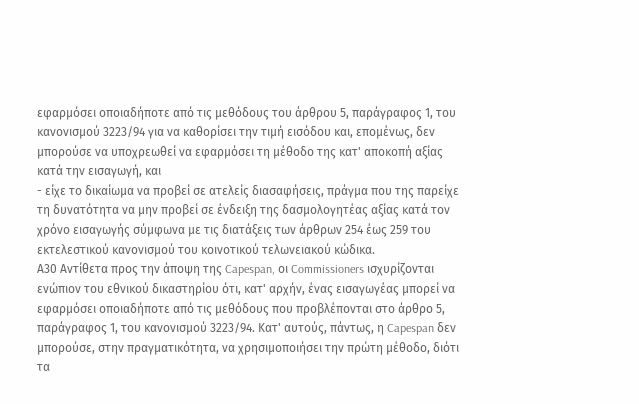εφαρμόσει οποιαδήποτε από τις μεθόδους του άρθρου 5, παράγραφος 1, του κανονισμού 3223/94 για να καθορίσει την τιμή εισόδου και, επομένως, δεν μπορούσε να υποχρεωθεί να εφαρμόσει τη μέθοδο της κατ' αποκοπή αξίας κατά την εισαγωγή, και
- είχε το δικαίωμα να προβεί σε ατελείς διασαφήσεις, πράγμα που της παρείχε τη δυνατότητα να μην προβεί σε ένδειξη της δασμολογητέας αξίας κατά τον χρόνο εισαγωγής σύμφωνα με τις διατάξεις των άρθρων 254 έως 259 του εκτελεστικού κανονισμού του κοινοτικού τελωνειακού κώδικα.
Α30 Αντίθετα προς την άποψη της Capespan, οι Commissioners ισχυρίζονται ενώπιον του εθνικού δικαστηρίου ότι, κατ' αρχήν, ένας εισαγωγέας μπορεί να εφαρμόσει οποιαδήποτε από τις μεθόδους που προβλέπονται στο άρθρο 5, παράγραφος 1, του κανονισμού 3223/94. Κατ' αυτούς, πάντως, η Capespan δεν μπορούσε, στην πραγματικότητα, να χρησιμοποιήσει την πρώτη μέθοδο, διότι τα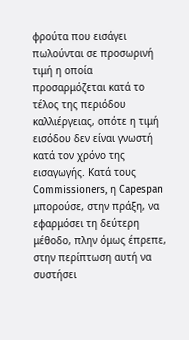φρούτα που εισάγει πωλούνται σε προσωρινή τιμή η οποία προσαρμόζεται κατά το τέλος της περιόδου καλλιέργειας, οπότε η τιμή εισόδου δεν είναι γνωστή κατά τον χρόνο της εισαγωγής. Κατά τους Commissioners, η Capespan μπορούσε, στην πράξη, να εφαρμόσει τη δεύτερη μέθοδο, πλην όμως έπρεπε, στην περίπτωση αυτή να συστήσει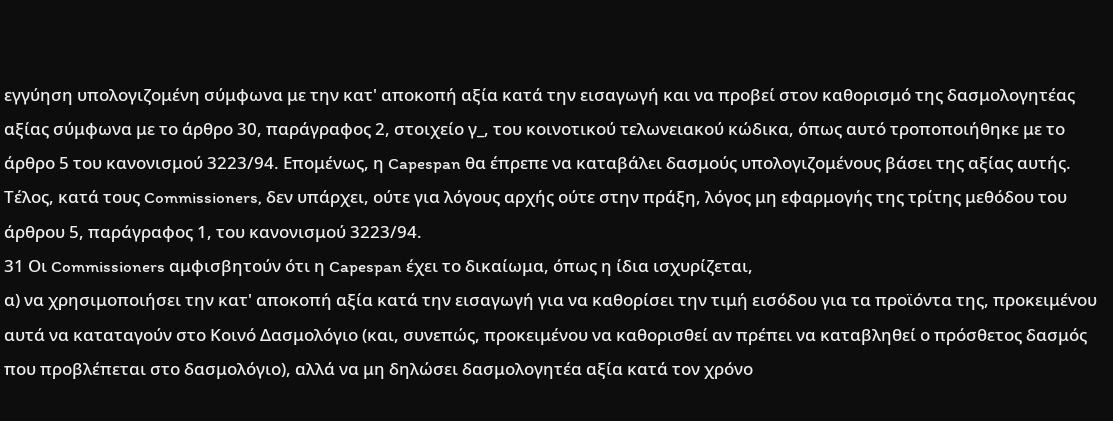εγγύηση υπολογιζομένη σύμφωνα με την κατ' αποκοπή αξία κατά την εισαγωγή και να προβεί στον καθορισμό της δασμολογητέας αξίας σύμφωνα με το άρθρο 30, παράγραφος 2, στοιχείο γ_, του κοινοτικού τελωνειακού κώδικα, όπως αυτό τροποποιήθηκε με το άρθρο 5 του κανονισμού 3223/94. Επομένως, η Capespan θα έπρεπε να καταβάλει δασμούς υπολογιζομένους βάσει της αξίας αυτής. Τέλος, κατά τους Commissioners, δεν υπάρχει, ούτε για λόγους αρχής ούτε στην πράξη, λόγος μη εφαρμογής της τρίτης μεθόδου του άρθρου 5, παράγραφος 1, του κανονισμού 3223/94.
31 Οι Commissioners αμφισβητούν ότι η Capespan έχει το δικαίωμα, όπως η ίδια ισχυρίζεται,
α) να χρησιμοποιήσει την κατ' αποκοπή αξία κατά την εισαγωγή για να καθορίσει την τιμή εισόδου για τα προϊόντα της, προκειμένου αυτά να καταταγούν στο Κοινό Δασμολόγιο (και, συνεπώς, προκειμένου να καθορισθεί αν πρέπει να καταβληθεί ο πρόσθετος δασμός που προβλέπεται στο δασμολόγιο), αλλά να μη δηλώσει δασμολογητέα αξία κατά τον χρόνο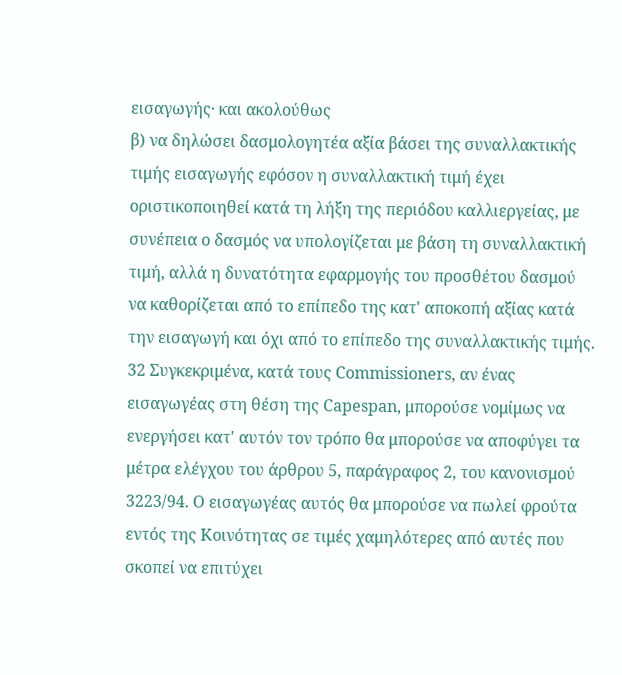εισαγωγής· και ακολούθως
β) να δηλώσει δασμολογητέα αξία βάσει της συναλλακτικής τιμής εισαγωγής εφόσον η συναλλακτική τιμή έχει οριστικοποιηθεί κατά τη λήξη της περιόδου καλλιεργείας, με συνέπεια ο δασμός να υπολογίζεται με βάση τη συναλλακτική τιμή, αλλά η δυνατότητα εφαρμογής του προσθέτου δασμού να καθορίζεται από το επίπεδο της κατ' αποκοπή αξίας κατά την εισαγωγή και όχι από το επίπεδο της συναλλακτικής τιμής.
32 Συγκεκριμένα, κατά τους Commissioners, αν ένας εισαγωγέας στη θέση της Capespan, μπορούσε νομίμως να ενεργήσει κατ' αυτόν τον τρόπο θα μπορούσε να αποφύγει τα μέτρα ελέγχου του άρθρου 5, παράγραφος 2, του κανονισμού 3223/94. Ο εισαγωγέας αυτός θα μπορούσε να πωλεί φρούτα εντός της Κοινότητας σε τιμές χαμηλότερες από αυτές που σκοπεί να επιτύχει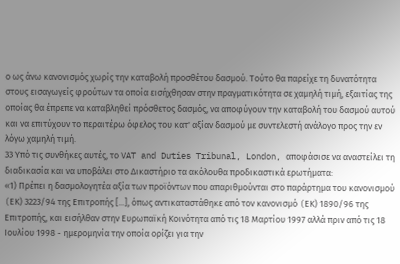ο ως άνω κανονισμός χωρίς την καταβολή προσθέτου δασμού. Τούτο θα παρείχε τη δυνατότητα στους εισαγωγείς φρούτων τα οποία εισήχθησαν στην πραγματικότητα σε χαμηλή τιμή, εξαιτίας της οποίας θα έπρεπε να καταβληθεί πρόσθετος δασμός, να αποφύγουν την καταβολή του δασμού αυτού και να επιτύχουν το περαιτέρω όφελος του κατ' αξίαν δασμού με συντελεστή ανάλογο προς την εν λόγω χαμηλή τιμή.
33 Υπό τις συνθήκες αυτές, το VAT and Duties Tribunal, London, αποφάσισε να αναστείλει τη διαδικασία και να υποβάλει στο Δικαστήριο τα ακόλουθα προδικαστικά ερωτήματα:
«1) Πρέπει η δασμολογητέα αξία των προϊόντων που απαριθμούνται στο παράρτημα του κανονισμού (EΚ) 3223/94 της Επιτροπής [...], όπως αντικαταστάθηκε από τον κανονισμό (EΚ) 1890/96 της Επιτροπής, και εισήλθαν στην Ευρωπαϊκή Κοινότητα από τις 18 Μαρτίου 1997 αλλά πριν από τις 18 Ιουλίου 1998 - ημερομηνία την οποία ορίζει για την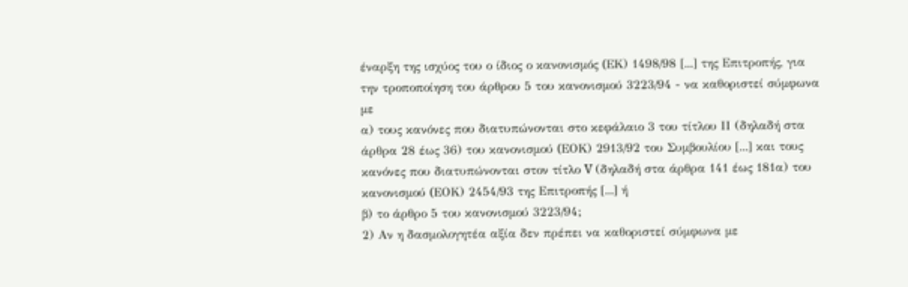έναρξη της ισχύος του ο ίδιος ο κανονισμός (EΚ) 1498/98 [...] της Επιτροπής, για την τροποποίηση του άρθρου 5 του κανονισμού 3223/94 - να καθοριστεί σύμφωνα με
α) τους κανόνες που διατυπώνονται στο κεφάλαιο 3 του τίτλου ΙΙ (δηλαδή στα άρθρα 28 έως 36) του κανονισμού (EΟΚ) 2913/92 του Συμβουλίου [...] και τους κανόνες που διατυπώνονται στον τίτλο V (δηλαδή στα άρθρα 141 έως 181α) του κανονισμού (EΟΚ) 2454/93 της Επιτροπής [...] ή
β) το άρθρο 5 του κανονισμού 3223/94;
2) Αν η δασμολογητέα αξία δεν πρέπει να καθοριστεί σύμφωνα με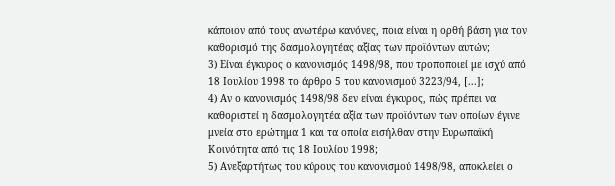κάποιον από τους ανωτέρω κανόνες, ποια είναι η ορθή βάση για τον καθορισμό της δασμολογητέας αξίας των προϊόντων αυτών;
3) Είναι έγκυρος ο κανονισμός 1498/98, που τροποποιεί με ισχύ από 18 Ιουλίου 1998 το άρθρο 5 του κανονισμού 3223/94, [...];
4) Αν ο κανονισμός 1498/98 δεν είναι έγκυρος, πώς πρέπει να καθοριστεί η δασμολογητέα αξία των προϊόντων των οποίων έγινε μνεία στο ερώτημα 1 και τα οποία εισήλθαν στην Ευρωπαϊκή Κοινότητα από τις 18 Ιουλίου 1998;
5) Ανεξαρτήτως του κύρους του κανονισμού 1498/98, αποκλείει ο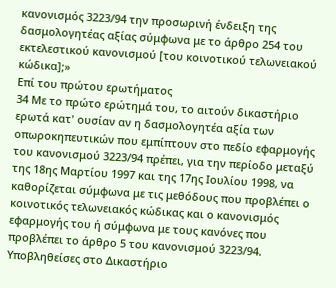κανονισμός 3223/94 την προσωρινή ένδειξη της δασμολογητέας αξίας σύμφωνα με το άρθρο 254 του εκτελεστικού κανονισμού [του κοινοτικού τελωνειακού κώδικα];»
Επί του πρώτου ερωτήματος
34 Με το πρώτο ερώτημά του, το αιτούν δικαστήριο ερωτά κατ' ουσίαν αν η δασμολογητέα αξία των οπωροκηπευτικών που εμπίπτουν στο πεδίο εφαρμογής του κανονισμού 3223/94 πρέπει, για την περίοδο μεταξύ της 18ης Μαρτίου 1997 και της 17ης Ιουλίου 1998, να καθορίζεται σύμφωνα με τις μεθόδους που προβλέπει ο κοινοτικός τελωνειακός κώδικας και ο κανονισμός εφαρμογής του ή σύμφωνα με τους κανόνες που προβλέπει το άρθρο 5 του κανονισμού 3223/94.
Υποβληθείσες στο Δικαστήριο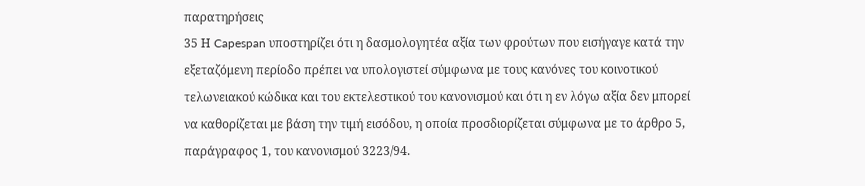παρατηρήσεις
35 Η Capespan υποστηρίζει ότι η δασμολογητέα αξία των φρούτων που εισήγαγε κατά την εξεταζόμενη περίοδο πρέπει να υπολογιστεί σύμφωνα με τους κανόνες του κοινοτικού τελωνειακού κώδικα και του εκτελεστικού του κανονισμού και ότι η εν λόγω αξία δεν μπορεί να καθορίζεται με βάση την τιμή εισόδου, η οποία προσδιορίζεται σύμφωνα με το άρθρο 5, παράγραφος 1, του κανονισμού 3223/94.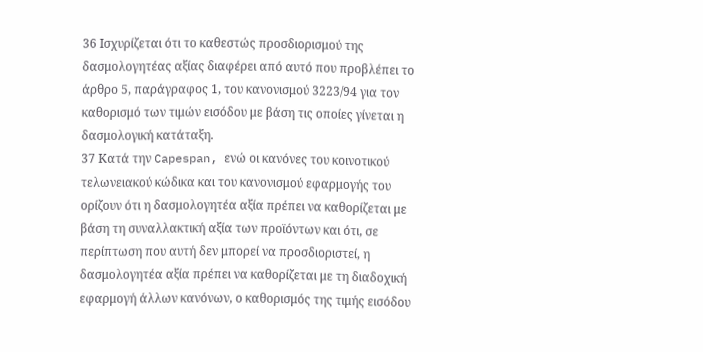36 Ισχυρίζεται ότι το καθεστώς προσδιορισμού της δασμολογητέας αξίας διαφέρει από αυτό που προβλέπει το άρθρο 5, παράγραφος 1, του κανονισμού 3223/94 για τον καθορισμό των τιμών εισόδου με βάση τις οποίες γίνεται η δασμολογική κατάταξη.
37 Κατά την Capespan, ενώ οι κανόνες του κοινοτικού τελωνειακού κώδικα και του κανονισμού εφαρμογής του ορίζουν ότι η δασμολογητέα αξία πρέπει να καθορίζεται με βάση τη συναλλακτική αξία των προϊόντων και ότι, σε περίπτωση που αυτή δεν μπορεί να προσδιοριστεί, η δασμολογητέα αξία πρέπει να καθορίζεται με τη διαδοχική εφαρμογή άλλων κανόνων, ο καθορισμός της τιμής εισόδου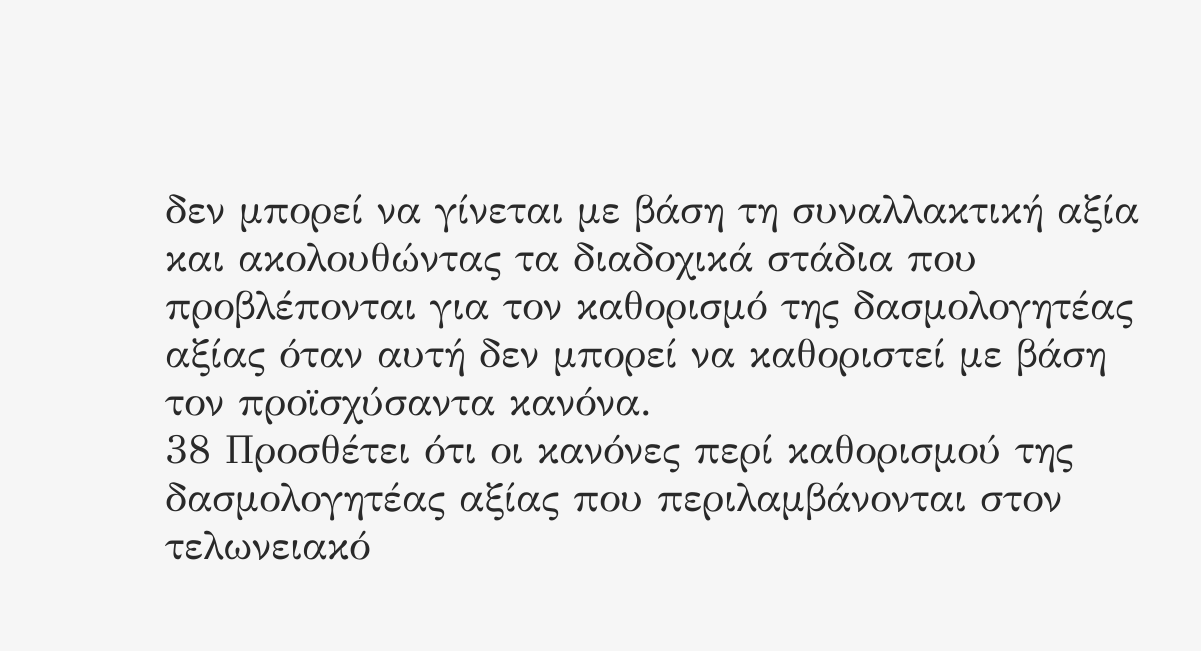δεν μπορεί να γίνεται με βάση τη συναλλακτική αξία και ακολουθώντας τα διαδοχικά στάδια που προβλέπονται για τον καθορισμό της δασμολογητέας αξίας όταν αυτή δεν μπορεί να καθοριστεί με βάση τον προϊσχύσαντα κανόνα.
38 Προσθέτει ότι οι κανόνες περί καθορισμού της δασμολογητέας αξίας που περιλαμβάνονται στον τελωνειακό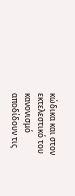κώδικα και στον εκτελεστικό του κανονισμό αποδίδουν τις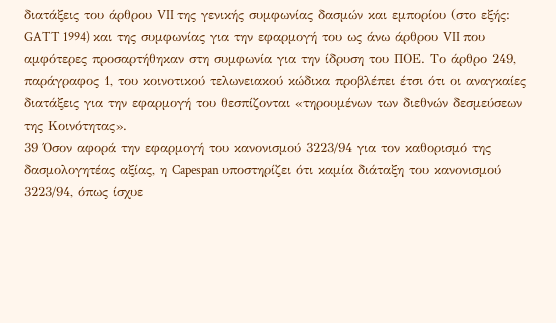διατάξεις του άρθρου VII της γενικής συμφωνίας δασμών και εμπορίου (στο εξής: GATT 1994) και της συμφωνίας για την εφαρμογή του ως άνω άρθρου VII που αμφότερες προσαρτήθηκαν στη συμφωνία για την ίδρυση του ΠΟΕ. Το άρθρο 249, παράγραφος 1, του κοινοτικού τελωνειακού κώδικα προβλέπει έτσι ότι οι αναγκαίες διατάξεις για την εφαρμογή του θεσπίζονται «τηρουμένων των διεθνών δεσμεύσεων της Κοινότητας».
39 Όσον αφορά την εφαρμογή του κανονισμού 3223/94 για τον καθορισμό της δασμολογητέας αξίας, η Capespan υποστηρίζει ότι καμία διάταξη του κανονισμού 3223/94, όπως ίσχυε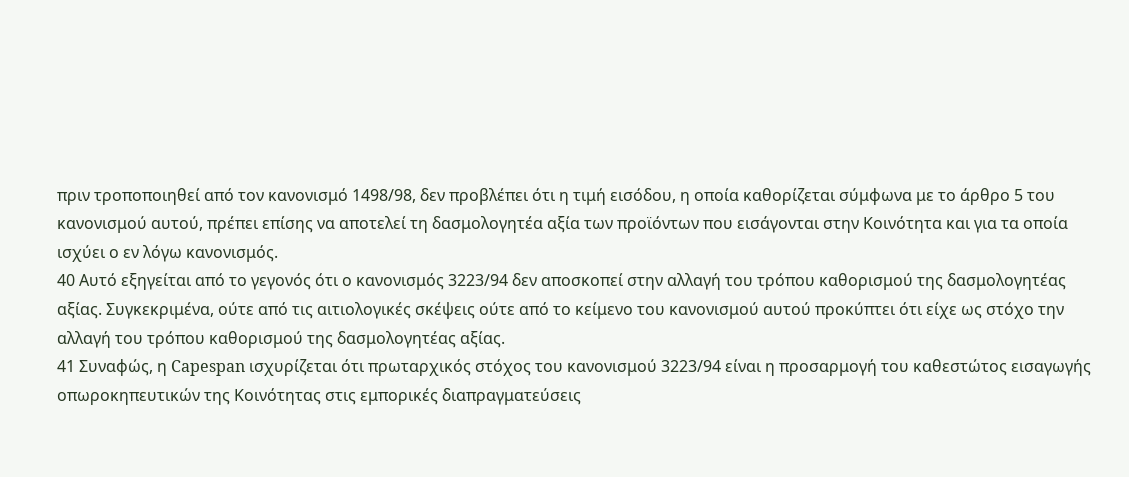πριν τροποποιηθεί από τον κανονισμό 1498/98, δεν προβλέπει ότι η τιμή εισόδου, η οποία καθορίζεται σύμφωνα με το άρθρο 5 του κανονισμού αυτού, πρέπει επίσης να αποτελεί τη δασμολογητέα αξία των προϊόντων που εισάγονται στην Κοινότητα και για τα οποία ισχύει ο εν λόγω κανονισμός.
40 Αυτό εξηγείται από το γεγονός ότι ο κανονισμός 3223/94 δεν αποσκοπεί στην αλλαγή του τρόπου καθορισμού της δασμολογητέας αξίας. Συγκεκριμένα, ούτε από τις αιτιολογικές σκέψεις ούτε από το κείμενο του κανονισμού αυτού προκύπτει ότι είχε ως στόχο την αλλαγή του τρόπου καθορισμού της δασμολογητέας αξίας.
41 Συναφώς, η Capespan ισχυρίζεται ότι πρωταρχικός στόχος του κανονισμού 3223/94 είναι η προσαρμογή του καθεστώτος εισαγωγής οπωροκηπευτικών της Κοινότητας στις εμπορικές διαπραγματεύσεις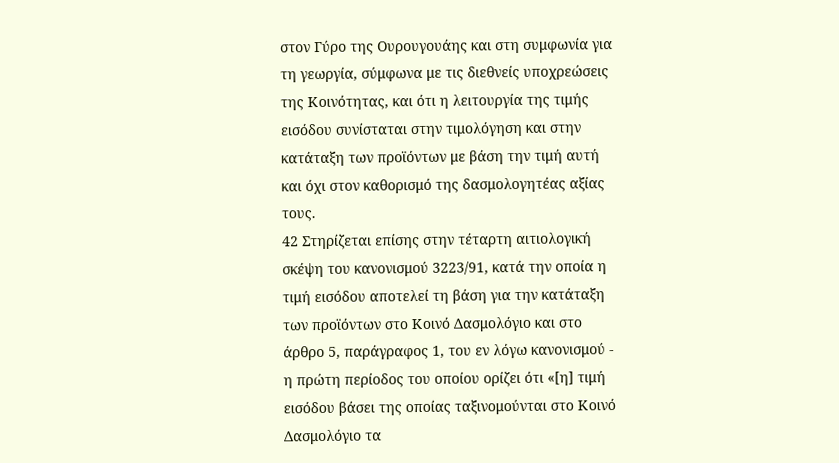στον Γύρο της Ουρουγουάης και στη συμφωνία για τη γεωργία, σύμφωνα με τις διεθνείς υποχρεώσεις της Κοινότητας, και ότι η λειτουργία της τιμής εισόδου συνίσταται στην τιμολόγηση και στην κατάταξη των προϊόντων με βάση την τιμή αυτή και όχι στον καθορισμό της δασμολογητέας αξίας τους.
42 Στηρίζεται επίσης στην τέταρτη αιτιολογική σκέψη του κανονισμού 3223/91, κατά την οποία η τιμή εισόδου αποτελεί τη βάση για την κατάταξη των προϊόντων στο Κοινό Δασμολόγιο και στο άρθρο 5, παράγραφος 1, του εν λόγω κανονισμού - η πρώτη περίοδος του οποίου ορίζει ότι «[η] τιμή εισόδου βάσει της οποίας ταξινομούνται στο Κοινό Δασμολόγιο τα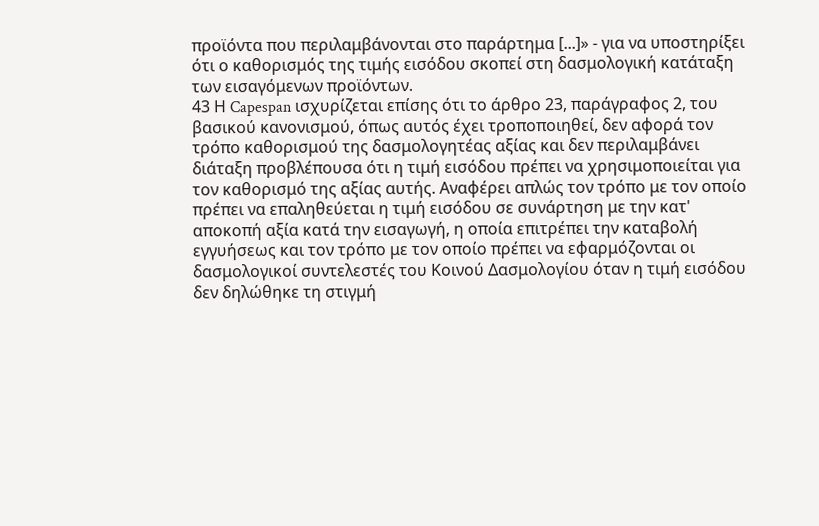προϊόντα που περιλαμβάνονται στο παράρτημα [...]» - για να υποστηρίξει ότι ο καθορισμός της τιμής εισόδου σκοπεί στη δασμολογική κατάταξη των εισαγόμενων προϊόντων.
43 Η Capespan ισχυρίζεται επίσης ότι το άρθρο 23, παράγραφος 2, του βασικού κανονισμού, όπως αυτός έχει τροποποιηθεί, δεν αφορά τον τρόπο καθορισμού της δασμολογητέας αξίας και δεν περιλαμβάνει διάταξη προβλέπουσα ότι η τιμή εισόδου πρέπει να χρησιμοποιείται για τον καθορισμό της αξίας αυτής. Αναφέρει απλώς τον τρόπο με τον οποίο πρέπει να επαληθεύεται η τιμή εισόδου σε συνάρτηση με την κατ' αποκοπή αξία κατά την εισαγωγή, η οποία επιτρέπει την καταβολή εγγυήσεως και τον τρόπο με τον οποίο πρέπει να εφαρμόζονται οι δασμολογικοί συντελεστές του Κοινού Δασμολογίου όταν η τιμή εισόδου δεν δηλώθηκε τη στιγμή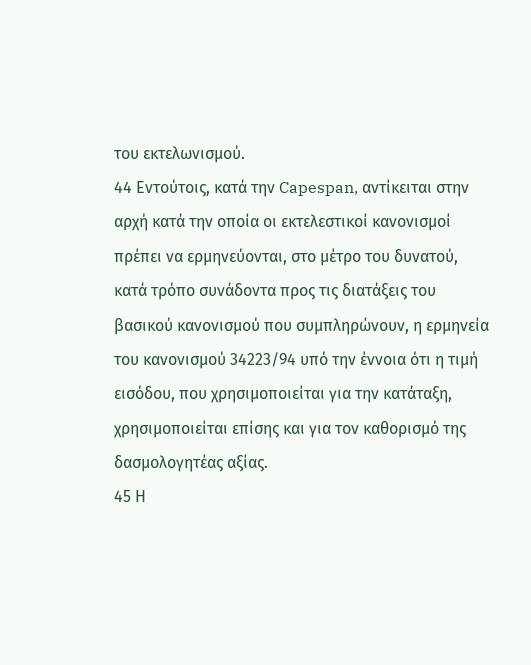του εκτελωνισμού.
44 Εντούτοις, κατά την Capespan, αντίκειται στην αρχή κατά την οποία οι εκτελεστικοί κανονισμοί πρέπει να ερμηνεύονται, στο μέτρο του δυνατού, κατά τρόπο συνάδοντα προς τις διατάξεις του βασικού κανονισμού που συμπληρώνουν, η ερμηνεία του κανονισμού 34223/94 υπό την έννοια ότι η τιμή εισόδου, που χρησιμοποιείται για την κατάταξη, χρησιμοποιείται επίσης και για τον καθορισμό της δασμολογητέας αξίας.
45 Η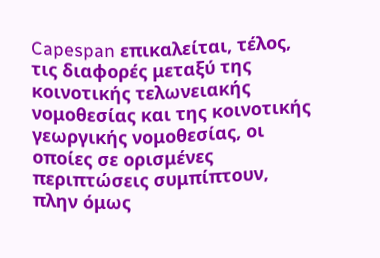Capespan επικαλείται, τέλος, τις διαφορές μεταξύ της κοινοτικής τελωνειακής νομοθεσίας και της κοινοτικής γεωργικής νομοθεσίας, οι οποίες σε ορισμένες περιπτώσεις συμπίπτουν, πλην όμως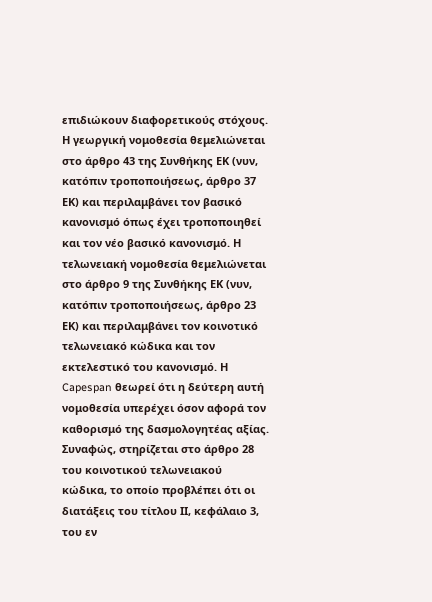επιδιώκουν διαφορετικούς στόχους. Η γεωργική νομοθεσία θεμελιώνεται στο άρθρο 43 της Συνθήκης ΕΚ (νυν, κατόπιν τροποποιήσεως, άρθρο 37 ΕΚ) και περιλαμβάνει τον βασικό κανονισμό όπως έχει τροποποιηθεί και τον νέο βασικό κανονισμό. Η τελωνειακή νομοθεσία θεμελιώνεται στο άρθρο 9 της Συνθήκης ΕΚ (νυν, κατόπιν τροποποιήσεως, άρθρο 23 ΕΚ) και περιλαμβάνει τον κοινοτικό τελωνειακό κώδικα και τον εκτελεστικό του κανονισμό. Η Capespan θεωρεί ότι η δεύτερη αυτή νομοθεσία υπερέχει όσον αφορά τον καθορισμό της δασμολογητέας αξίας. Συναφώς, στηρίζεται στο άρθρο 28 του κοινοτικού τελωνειακού κώδικα, το οποίο προβλέπει ότι οι διατάξεις του τίτλου ΙΙ, κεφάλαιο 3, του εν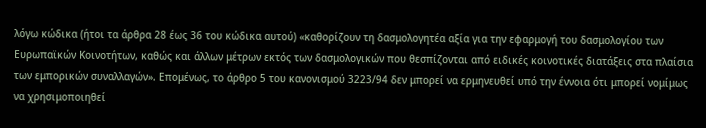λόγω κώδικα (ήτοι τα άρθρα 28 έως 36 του κώδικα αυτού) «καθορίζουν τη δασμολογητέα αξία για την εφαρμογή του δασμολογίου των Ευρωπαϊκών Κοινοτήτων, καθώς και άλλων μέτρων εκτός των δασμολογικών που θεσπίζονται από ειδικές κοινοτικές διατάξεις στα πλαίσια των εμπορικών συναλλαγών». Επομένως, το άρθρο 5 του κανονισμού 3223/94 δεν μπορεί να ερμηνευθεί υπό την έννοια ότι μπορεί νομίμως να χρησιμοποιηθεί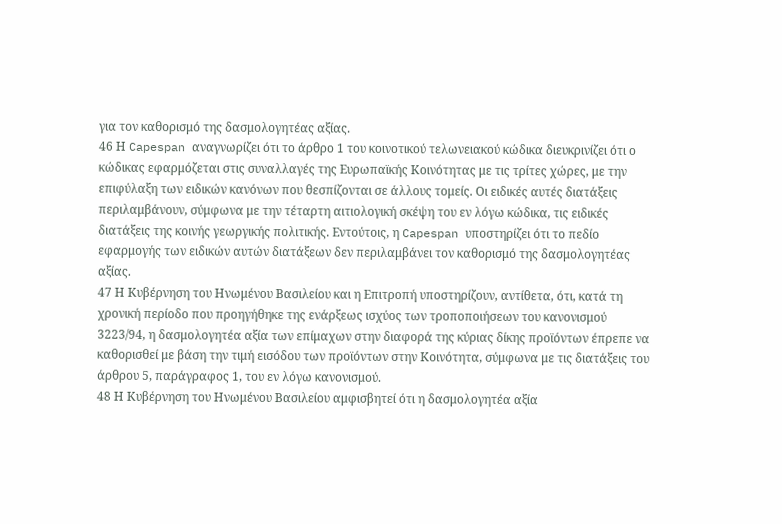για τον καθορισμό της δασμολογητέας αξίας.
46 Η Capespan αναγνωρίζει ότι το άρθρο 1 του κοινοτικού τελωνειακού κώδικα διευκρινίζει ότι ο κώδικας εφαρμόζεται στις συναλλαγές της Ευρωπαϊκής Κοινότητας με τις τρίτες χώρες, με την επιφύλαξη των ειδικών κανόνων που θεσπίζονται σε άλλους τομείς. Οι ειδικές αυτές διατάξεις περιλαμβάνουν, σύμφωνα με την τέταρτη αιτιολογική σκέψη του εν λόγω κώδικα, τις ειδικές διατάξεις της κοινής γεωργικής πολιτικής. Εντούτοις, η Capespan υποστηρίζει ότι το πεδίο εφαρμογής των ειδικών αυτών διατάξεων δεν περιλαμβάνει τον καθορισμό της δασμολογητέας αξίας.
47 Η Κυβέρνηση του Ηνωμένου Βασιλείου και η Επιτροπή υποστηρίζουν, αντίθετα, ότι, κατά τη χρονική περίοδο που προηγήθηκε της ενάρξεως ισχύος των τροποποιήσεων του κανονισμού 3223/94, η δασμολογητέα αξία των επίμαχων στην διαφορά της κύριας δίκης προϊόντων έπρεπε να καθορισθεί με βάση την τιμή εισόδου των προϊόντων στην Κοινότητα, σύμφωνα με τις διατάξεις του άρθρου 5, παράγραφος 1, του εν λόγω κανονισμού.
48 Η Κυβέρνηση του Ηνωμένου Βασιλείου αμφισβητεί ότι η δασμολογητέα αξία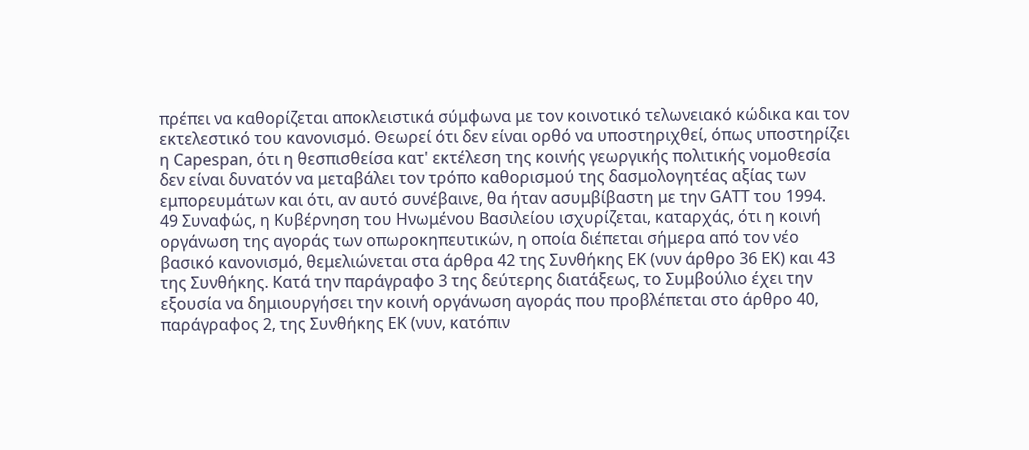πρέπει να καθορίζεται αποκλειστικά σύμφωνα με τον κοινοτικό τελωνειακό κώδικα και τον εκτελεστικό του κανονισμό. Θεωρεί ότι δεν είναι ορθό να υποστηριχθεί, όπως υποστηρίζει η Capespan, ότι η θεσπισθείσα κατ' εκτέλεση της κοινής γεωργικής πολιτικής νομοθεσία δεν είναι δυνατόν να μεταβάλει τον τρόπο καθορισμού της δασμολογητέας αξίας των εμπορευμάτων και ότι, αν αυτό συνέβαινε, θα ήταν ασυμβίβαστη με την GATT του 1994.
49 Συναφώς, η Κυβέρνηση του Ηνωμένου Βασιλείου ισχυρίζεται, καταρχάς, ότι η κοινή οργάνωση της αγοράς των οπωροκηπευτικών, η οποία διέπεται σήμερα από τον νέο βασικό κανονισμό, θεμελιώνεται στα άρθρα 42 της Συνθήκης ΕΚ (νυν άρθρο 36 ΕΚ) και 43 της Συνθήκης. Κατά την παράγραφο 3 της δεύτερης διατάξεως, το Συμβούλιο έχει την εξουσία να δημιουργήσει την κοινή οργάνωση αγοράς που προβλέπεται στο άρθρο 40, παράγραφος 2, της Συνθήκης ΕΚ (νυν, κατόπιν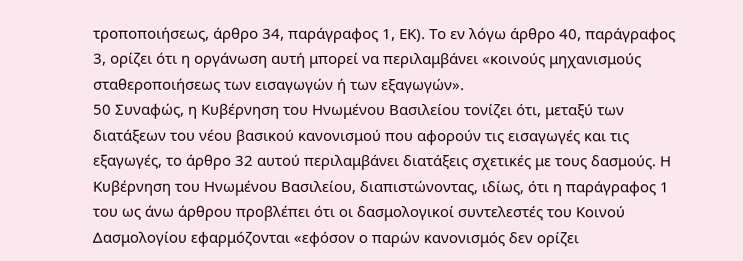τροποποιήσεως, άρθρο 34, παράγραφος 1, ΕΚ). Το εν λόγω άρθρο 40, παράγραφος 3, ορίζει ότι η οργάνωση αυτή μπορεί να περιλαμβάνει «κοινούς μηχανισμούς σταθεροποιήσεως των εισαγωγών ή των εξαγωγών».
50 Συναφώς, η Κυβέρνηση του Ηνωμένου Βασιλείου τονίζει ότι, μεταξύ των διατάξεων του νέου βασικού κανονισμού που αφορούν τις εισαγωγές και τις εξαγωγές, το άρθρο 32 αυτού περιλαμβάνει διατάξεις σχετικές με τους δασμούς. Η Κυβέρνηση του Ηνωμένου Βασιλείου, διαπιστώνοντας, ιδίως, ότι η παράγραφος 1 του ως άνω άρθρου προβλέπει ότι οι δασμολογικοί συντελεστές του Κοινού Δασμολογίου εφαρμόζονται «εφόσον ο παρών κανονισμός δεν ορίζει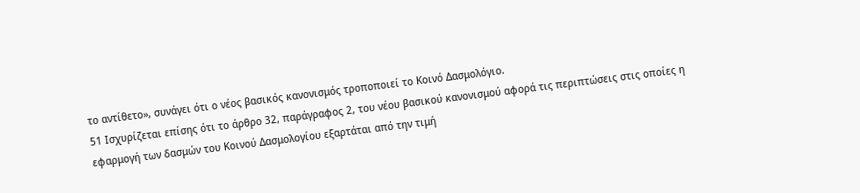το αντίθετο», συνάγει ότι ο νέος βασικός κανονισμός τροποποιεί το Κοινό Δασμολόγιο.
51 Ισχυρίζεται επίσης ότι το άρθρο 32, παράγραφος 2, του νέου βασικού κανονισμού αφορά τις περιπτώσεις στις οποίες η εφαρμογή των δασμών του Κοινού Δασμολογίου εξαρτάται από την τιμή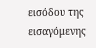εισόδου της εισαγόμενης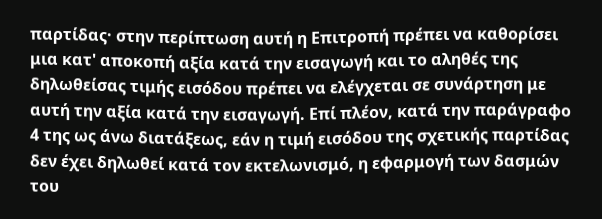παρτίδας· στην περίπτωση αυτή η Επιτροπή πρέπει να καθορίσει μια κατ' αποκοπή αξία κατά την εισαγωγή και το αληθές της δηλωθείσας τιμής εισόδου πρέπει να ελέγχεται σε συνάρτηση με αυτή την αξία κατά την εισαγωγή. Επί πλέον, κατά την παράγραφο 4 της ως άνω διατάξεως, εάν η τιμή εισόδου της σχετικής παρτίδας δεν έχει δηλωθεί κατά τον εκτελωνισμό, η εφαρμογή των δασμών του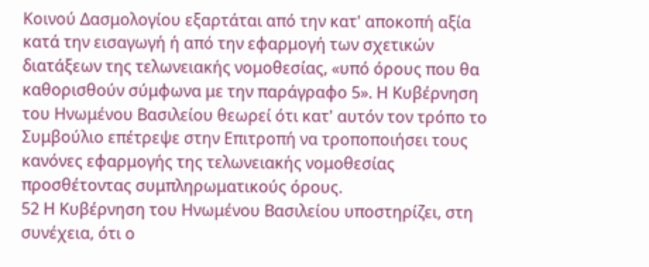Κοινού Δασμολογίου εξαρτάται από την κατ' αποκοπή αξία κατά την εισαγωγή ή από την εφαρμογή των σχετικών διατάξεων της τελωνειακής νομοθεσίας, «υπό όρους που θα καθορισθούν σύμφωνα με την παράγραφο 5». Η Κυβέρνηση του Ηνωμένου Βασιλείου θεωρεί ότι κατ' αυτόν τον τρόπο το Συμβούλιο επέτρεψε στην Επιτροπή να τροποποιήσει τους κανόνες εφαρμογής της τελωνειακής νομοθεσίας προσθέτοντας συμπληρωματικούς όρους.
52 Η Κυβέρνηση του Ηνωμένου Βασιλείου υποστηρίζει, στη συνέχεια, ότι ο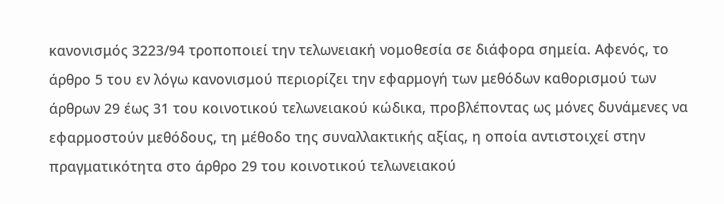κανονισμός 3223/94 τροποποιεί την τελωνειακή νομοθεσία σε διάφορα σημεία. Αφενός, το άρθρο 5 του εν λόγω κανονισμού περιορίζει την εφαρμογή των μεθόδων καθορισμού των άρθρων 29 έως 31 του κοινοτικού τελωνειακού κώδικα, προβλέποντας ως μόνες δυνάμενες να εφαρμοστούν μεθόδους, τη μέθοδο της συναλλακτικής αξίας, η οποία αντιστοιχεί στην πραγματικότητα στο άρθρο 29 του κοινοτικού τελωνειακού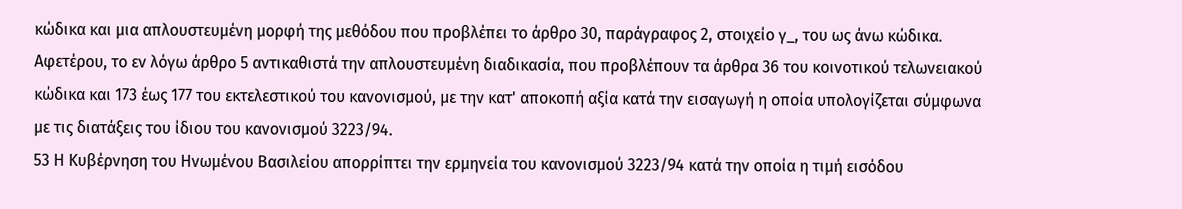κώδικα και μια απλουστευμένη μορφή της μεθόδου που προβλέπει το άρθρο 30, παράγραφος 2, στοιχείο γ_, του ως άνω κώδικα. Αφετέρου, το εν λόγω άρθρο 5 αντικαθιστά την απλουστευμένη διαδικασία, που προβλέπουν τα άρθρα 36 του κοινοτικού τελωνειακού κώδικα και 173 έως 177 του εκτελεστικού του κανονισμού, με την κατ' αποκοπή αξία κατά την εισαγωγή η οποία υπολογίζεται σύμφωνα με τις διατάξεις του ίδιου του κανονισμού 3223/94.
53 Η Κυβέρνηση του Ηνωμένου Βασιλείου απορρίπτει την ερμηνεία του κανονισμού 3223/94 κατά την οποία η τιμή εισόδου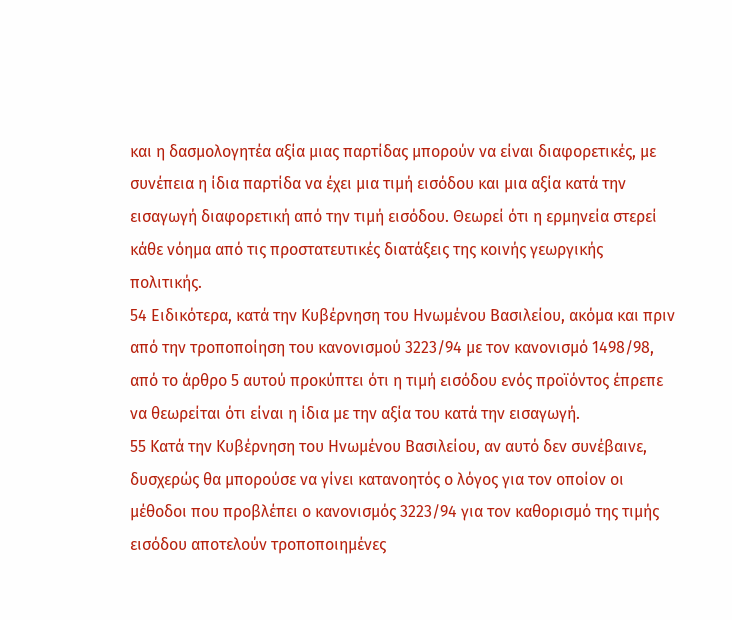και η δασμολογητέα αξία μιας παρτίδας μπορούν να είναι διαφορετικές, με συνέπεια η ίδια παρτίδα να έχει μια τιμή εισόδου και μια αξία κατά την εισαγωγή διαφορετική από την τιμή εισόδου. Θεωρεί ότι η ερμηνεία στερεί κάθε νόημα από τις προστατευτικές διατάξεις της κοινής γεωργικής πολιτικής.
54 Ειδικότερα, κατά την Κυβέρνηση του Ηνωμένου Βασιλείου, ακόμα και πριν από την τροποποίηση του κανονισμού 3223/94 με τον κανονισμό 1498/98, από το άρθρο 5 αυτού προκύπτει ότι η τιμή εισόδου ενός προϊόντος έπρεπε να θεωρείται ότι είναι η ίδια με την αξία του κατά την εισαγωγή.
55 Κατά την Κυβέρνηση του Ηνωμένου Βασιλείου, αν αυτό δεν συνέβαινε, δυσχερώς θα μπορούσε να γίνει κατανοητός ο λόγος για τον οποίον οι μέθοδοι που προβλέπει ο κανονισμός 3223/94 για τον καθορισμό της τιμής εισόδου αποτελούν τροποποιημένες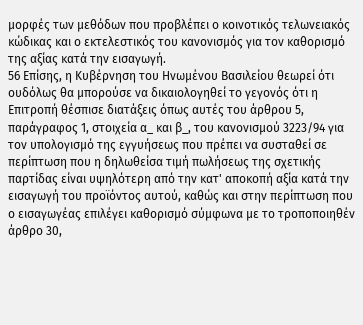μορφές των μεθόδων που προβλέπει ο κοινοτικός τελωνειακός κώδικας και ο εκτελεστικός του κανονισμός για τον καθορισμό της αξίας κατά την εισαγωγή.
56 Επίσης, η Κυβέρνηση του Ηνωμένου Βασιλείου θεωρεί ότι ουδόλως θα μπορούσε να δικαιολογηθεί το γεγονός ότι η Επιτροπή θέσπισε διατάξεις όπως αυτές του άρθρου 5, παράγραφος 1, στοιχεία α_ και β_, του κανονισμού 3223/94 για τον υπολογισμό της εγγυήσεως που πρέπει να συσταθεί σε περίπτωση που η δηλωθείσα τιμή πωλήσεως της σχετικής παρτίδας είναι υψηλότερη από την κατ' αποκοπή αξία κατά την εισαγωγή του προϊόντος αυτού, καθώς και στην περίπτωση που ο εισαγωγέας επιλέγει καθορισμό σύμφωνα με το τροποποιηθέν άρθρο 30,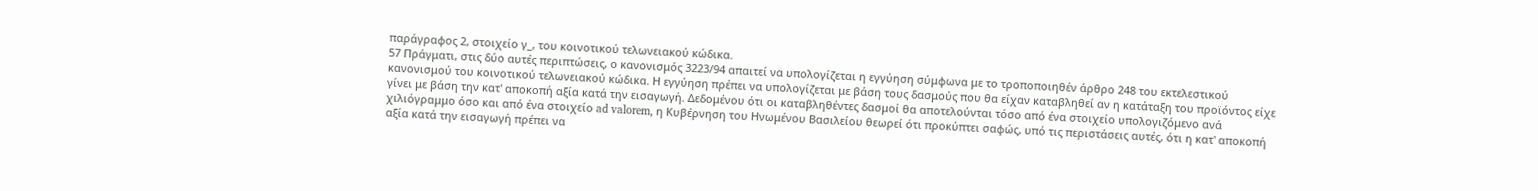παράγραφος 2, στοιχείο γ_, του κοινοτικού τελωνειακού κώδικα.
57 Πράγματι, στις δύο αυτές περιπτώσεις, ο κανονισμός 3223/94 απαιτεί να υπολογίζεται η εγγύηση σύμφωνα με το τροποποιηθέν άρθρο 248 του εκτελεστικού κανονισμού του κοινοτικού τελωνειακού κώδικα. Η εγγύηση πρέπει να υπολογίζεται με βάση τους δασμούς που θα είχαν καταβληθεί αν η κατάταξη του προϊόντος είχε γίνει με βάση την κατ' αποκοπή αξία κατά την εισαγωγή. Δεδομένου ότι οι καταβληθέντες δασμοί θα αποτελούνται τόσο από ένα στοιχείο υπολογιζόμενο ανά χιλιόγραμμο όσο και από ένα στοιχείο ad valorem, η Κυβέρνηση του Ηνωμένου Βασιλείου θεωρεί ότι προκύπτει σαφώς, υπό τις περιστάσεις αυτές, ότι η κατ' αποκοπή αξία κατά την εισαγωγή πρέπει να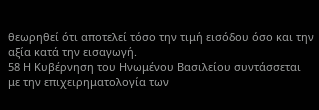θεωρηθεί ότι αποτελεί τόσο την τιμή εισόδου όσο και την αξία κατά την εισαγωγή.
58 Η Κυβέρνηση του Ηνωμένου Βασιλείου συντάσσεται με την επιχειρηματολογία των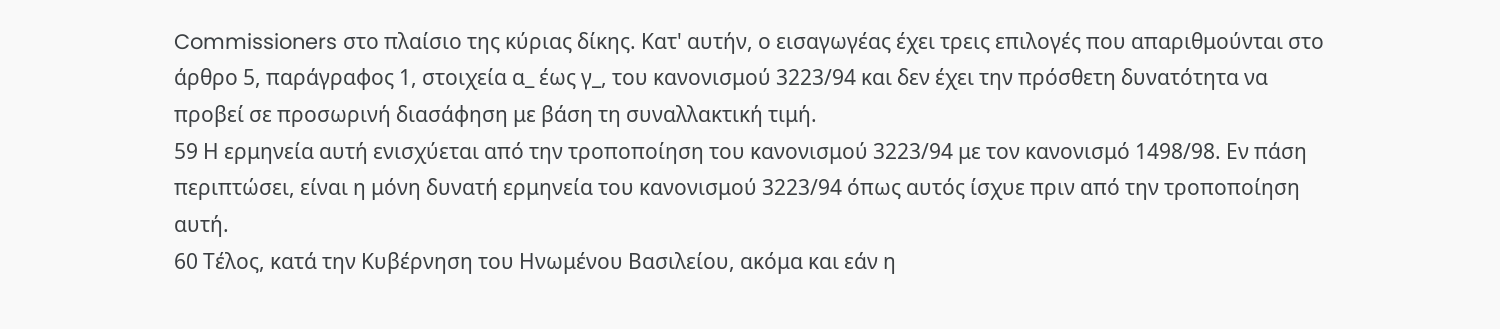Commissioners στο πλαίσιο της κύριας δίκης. Κατ' αυτήν, ο εισαγωγέας έχει τρεις επιλογές που απαριθμούνται στο άρθρο 5, παράγραφος 1, στοιχεία α_ έως γ_, του κανονισμού 3223/94 και δεν έχει την πρόσθετη δυνατότητα να προβεί σε προσωρινή διασάφηση με βάση τη συναλλακτική τιμή.
59 Η ερμηνεία αυτή ενισχύεται από την τροποποίηση του κανονισμού 3223/94 με τον κανονισμό 1498/98. Εν πάση περιπτώσει, είναι η μόνη δυνατή ερμηνεία του κανονισμού 3223/94 όπως αυτός ίσχυε πριν από την τροποποίηση αυτή.
60 Τέλος, κατά την Κυβέρνηση του Ηνωμένου Βασιλείου, ακόμα και εάν η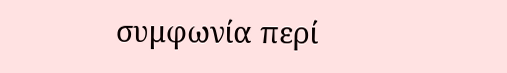συμφωνία περί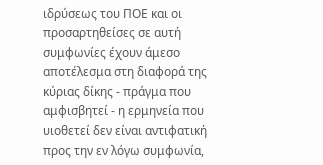ιδρύσεως του ΠΟΕ και οι προσαρτηθείσες σε αυτή συμφωνίες έχουν άμεσο αποτέλεσμα στη διαφορά της κύριας δίκης - πράγμα που αμφισβητεί - η ερμηνεία που υιοθετεί δεν είναι αντιφατική προς την εν λόγω συμφωνία,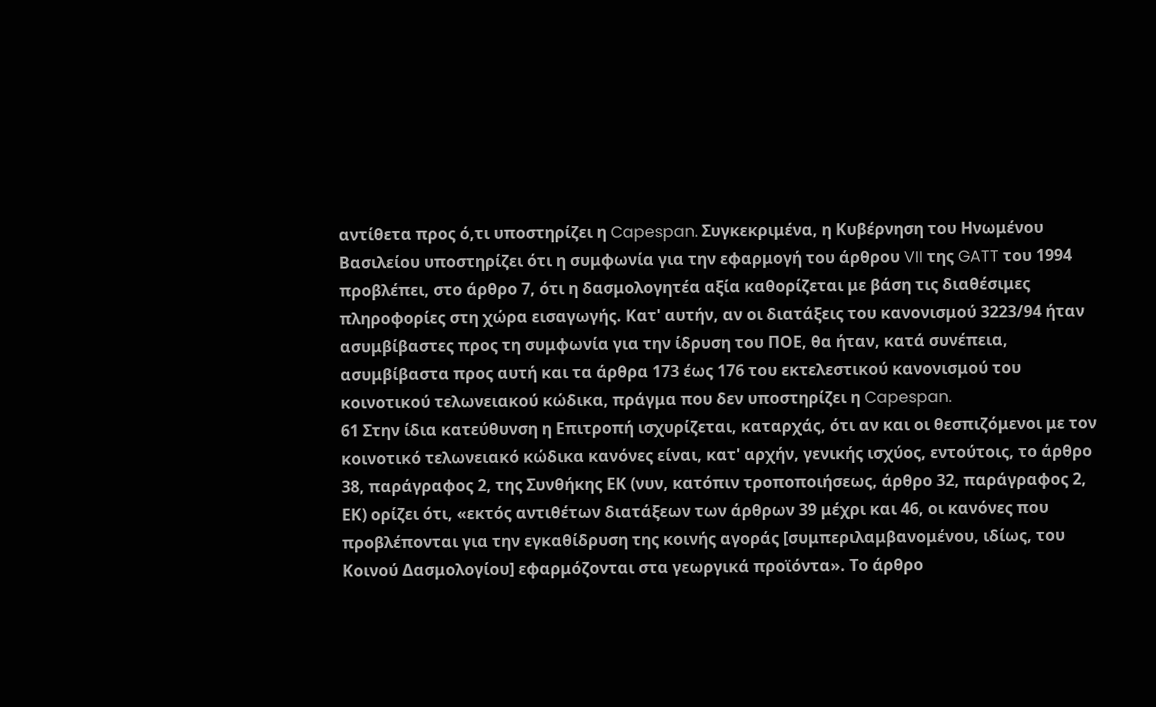αντίθετα προς ό,τι υποστηρίζει η Capespan. Συγκεκριμένα, η Κυβέρνηση του Ηνωμένου Βασιλείου υποστηρίζει ότι η συμφωνία για την εφαρμογή του άρθρου VII της GATT του 1994 προβλέπει, στο άρθρο 7, ότι η δασμολογητέα αξία καθορίζεται με βάση τις διαθέσιμες πληροφορίες στη χώρα εισαγωγής. Κατ' αυτήν, αν οι διατάξεις του κανονισμού 3223/94 ήταν ασυμβίβαστες προς τη συμφωνία για την ίδρυση του ΠΟΕ, θα ήταν, κατά συνέπεια, ασυμβίβαστα προς αυτή και τα άρθρα 173 έως 176 του εκτελεστικού κανονισμού του κοινοτικού τελωνειακού κώδικα, πράγμα που δεν υποστηρίζει η Capespan.
61 Στην ίδια κατεύθυνση η Επιτροπή ισχυρίζεται, καταρχάς, ότι αν και οι θεσπιζόμενοι με τον κοινοτικό τελωνειακό κώδικα κανόνες είναι, κατ' αρχήν, γενικής ισχύος, εντούτοις, το άρθρο 38, παράγραφος 2, της Συνθήκης ΕΚ (νυν, κατόπιν τροποποιήσεως, άρθρο 32, παράγραφος 2, ΕΚ) ορίζει ότι, «εκτός αντιθέτων διατάξεων των άρθρων 39 μέχρι και 46, οι κανόνες που προβλέπονται για την εγκαθίδρυση της κοινής αγοράς [συμπεριλαμβανομένου, ιδίως, του Κοινού Δασμολογίου] εφαρμόζονται στα γεωργικά προϊόντα». Το άρθρο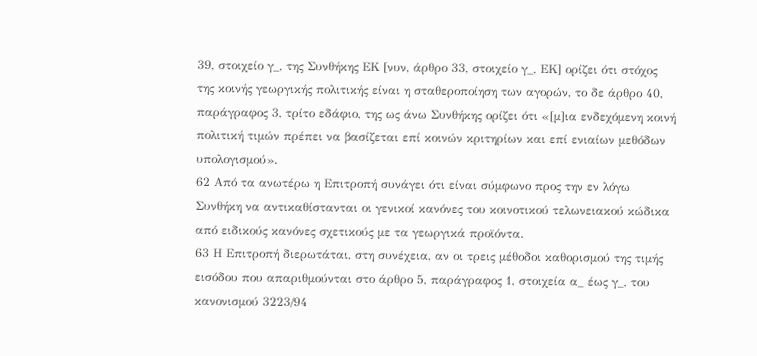39, στοιχείο γ_, της Συνθήκης ΕΚ [νυν, άρθρο 33, στοιχείο γ_, ΕΚ] ορίζει ότι στόχος της κοινής γεωργικής πολιτικής είναι η σταθεροποίηση των αγορών, το δε άρθρο 40, παράγραφος 3, τρίτο εδάφιο, της ως άνω Συνθήκης ορίζει ότι «[μ]ια ενδεχόμενη κοινή πολιτική τιμών πρέπει να βασίζεται επί κοινών κριτηρίων και επί ενιαίων μεθόδων υπολογισμού».
62 Από τα ανωτέρω η Επιτροπή συνάγει ότι είναι σύμφωνο προς την εν λόγω Συνθήκη να αντικαθίστανται οι γενικοί κανόνες του κοινοτικού τελωνειακού κώδικα από ειδικούς κανόνες σχετικούς με τα γεωργικά προϊόντα.
63 Η Επιτροπή διερωτάται, στη συνέχεια, αν οι τρεις μέθοδοι καθορισμού της τιμής εισόδου που απαριθμούνται στο άρθρο 5, παράγραφος 1, στοιχεία α_ έως γ_, του κανονισμού 3223/94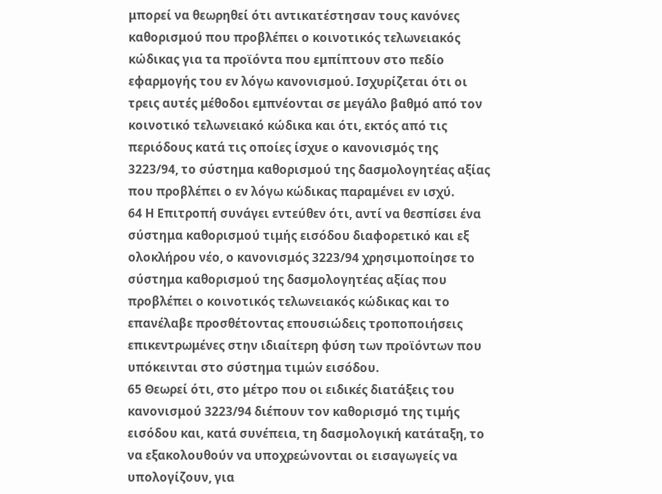μπορεί να θεωρηθεί ότι αντικατέστησαν τους κανόνες καθορισμού που προβλέπει ο κοινοτικός τελωνειακός κώδικας για τα προϊόντα που εμπίπτουν στο πεδίο εφαρμογής του εν λόγω κανονισμού. Ισχυρίζεται ότι οι τρεις αυτές μέθοδοι εμπνέονται σε μεγάλο βαθμό από τον κοινοτικό τελωνειακό κώδικα και ότι, εκτός από τις περιόδους κατά τις οποίες ίσχυε ο κανονισμός της 3223/94, το σύστημα καθορισμού της δασμολογητέας αξίας που προβλέπει ο εν λόγω κώδικας παραμένει εν ισχύ.
64 Η Επιτροπή συνάγει εντεύθεν ότι, αντί να θεσπίσει ένα σύστημα καθορισμού τιμής εισόδου διαφορετικό και εξ ολοκλήρου νέο, ο κανονισμός 3223/94 χρησιμοποίησε το σύστημα καθορισμού της δασμολογητέας αξίας που προβλέπει ο κοινοτικός τελωνειακός κώδικας και το επανέλαβε προσθέτοντας επουσιώδεις τροποποιήσεις επικεντρωμένες στην ιδιαίτερη φύση των προϊόντων που υπόκεινται στο σύστημα τιμών εισόδου.
65 Θεωρεί ότι, στο μέτρο που οι ειδικές διατάξεις του κανονισμού 3223/94 διέπουν τον καθορισμό της τιμής εισόδου και, κατά συνέπεια, τη δασμολογική κατάταξη, το να εξακολουθούν να υποχρεώνονται οι εισαγωγείς να υπολογίζουν, για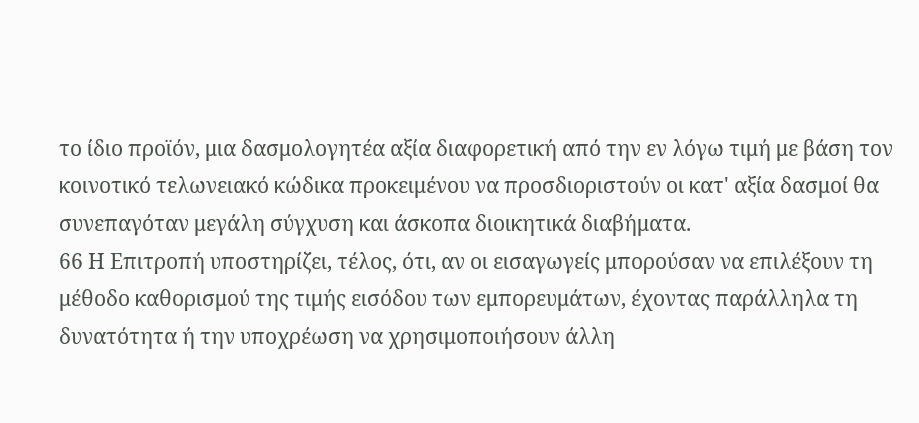το ίδιο προϊόν, μια δασμολογητέα αξία διαφορετική από την εν λόγω τιμή με βάση τον κοινοτικό τελωνειακό κώδικα προκειμένου να προσδιοριστούν οι κατ' αξία δασμοί θα συνεπαγόταν μεγάλη σύγχυση και άσκοπα διοικητικά διαβήματα.
66 Η Επιτροπή υποστηρίζει, τέλος, ότι, αν οι εισαγωγείς μπορούσαν να επιλέξουν τη μέθοδο καθορισμού της τιμής εισόδου των εμπορευμάτων, έχοντας παράλληλα τη δυνατότητα ή την υποχρέωση να χρησιμοποιήσουν άλλη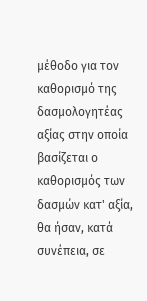μέθοδο για τον καθορισμό της δασμολογητέας αξίας στην οποία βασίζεται ο καθορισμός των δασμών κατ' αξία, θα ήσαν, κατά συνέπεια, σε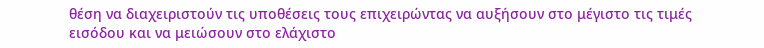θέση να διαχειριστούν τις υποθέσεις τους επιχειρώντας να αυξήσουν στο μέγιστο τις τιμές εισόδου και να μειώσουν στο ελάχιστο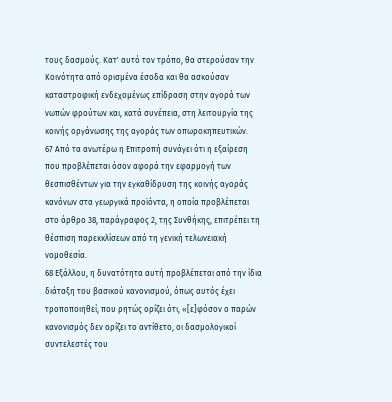τους δασμούς. Κατ' αυτό τον τρόπο, θα στερούσαν την Κοινότητα από ορισμένα έσοδα και θα ασκούσαν καταστροφική ενδεχομένως επίδραση στην αγορά των νωπών φρούτων και, κατά συνέπεια, στη λειτουργία της κοινής οργάνωσης της αγοράς των οπωροκηπευτικών.
67 Από τα ανωτέρω η Επιτροπή συνάγει ότι η εξαίρεση που προβλέπεται όσον αφορά την εφαρμογή των θεσπισθέντων για την εγκαθίδρυση της κοινής αγοράς κανόνων στα γεωργικά προϊόντα, η οποία προβλέπεται στο άρθρο 38, παράγραφος 2, της Συνθήκης, επιτρέπει τη θέσπιση παρεκκλίσεων από τη γενική τελωνειακή νομοθεσία.
68 Εξάλλου, η δυνατότητα αυτή προβλέπεται από την ίδια διάταξη του βασικού κανονισμού, όπως αυτός έχει τροποποιηθεί, που ρητώς ορίζει ότι, «[ε]φόσον ο παρών κανονισμός δεν ορίζει το αντίθετο, οι δασμολογικοί συντελεστές του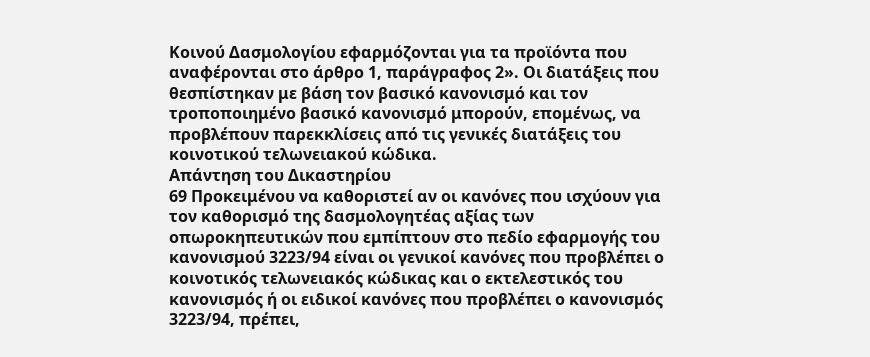Κοινού Δασμολογίου εφαρμόζονται για τα προϊόντα που αναφέρονται στο άρθρο 1, παράγραφος 2». Οι διατάξεις που θεσπίστηκαν με βάση τον βασικό κανονισμό και τον τροποποιημένο βασικό κανονισμό μπορούν, επομένως, να προβλέπουν παρεκκλίσεις από τις γενικές διατάξεις του κοινοτικού τελωνειακού κώδικα.
Απάντηση του Δικαστηρίου
69 Προκειμένου να καθοριστεί αν οι κανόνες που ισχύουν για τον καθορισμό της δασμολογητέας αξίας των οπωροκηπευτικών που εμπίπτουν στο πεδίο εφαρμογής του κανονισμού 3223/94 είναι οι γενικοί κανόνες που προβλέπει ο κοινοτικός τελωνειακός κώδικας και ο εκτελεστικός του κανονισμός ή οι ειδικοί κανόνες που προβλέπει ο κανονισμός 3223/94, πρέπει,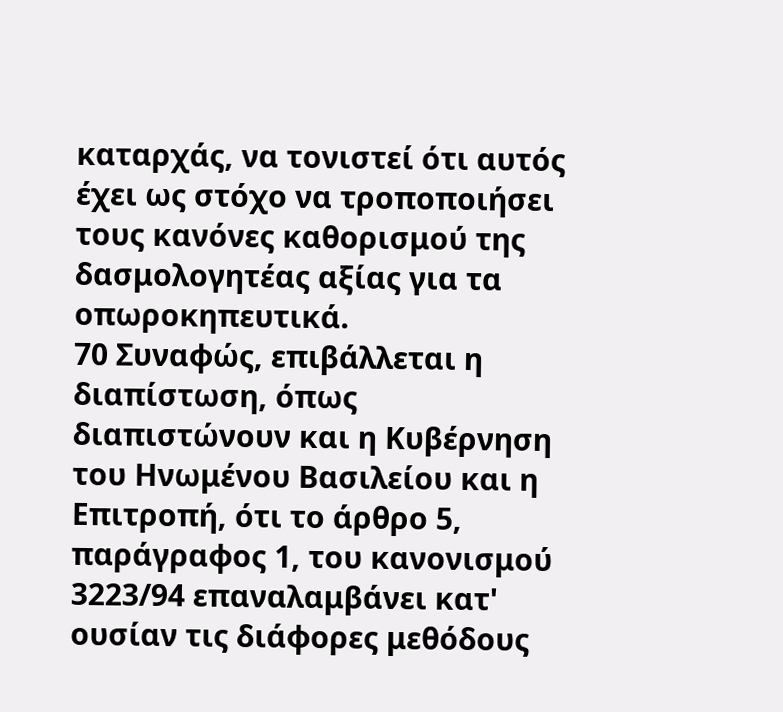καταρχάς, να τονιστεί ότι αυτός έχει ως στόχο να τροποποιήσει τους κανόνες καθορισμού της δασμολογητέας αξίας για τα οπωροκηπευτικά.
70 Συναφώς, επιβάλλεται η διαπίστωση, όπως διαπιστώνουν και η Κυβέρνηση του Ηνωμένου Βασιλείου και η Επιτροπή, ότι το άρθρο 5, παράγραφος 1, του κανονισμού 3223/94 επαναλαμβάνει κατ' ουσίαν τις διάφορες μεθόδους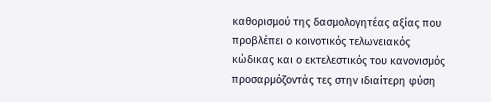καθορισμού της δασμολογητέας αξίας που προβλέπει ο κοινοτικός τελωνειακός κώδικας και ο εκτελεστικός του κανονισμός προσαρμόζοντάς τες στην ιδιαίτερη φύση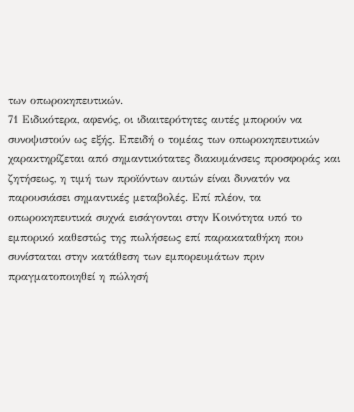των οπωροκηπευτικών.
71 Ειδικότερα, αφενός, οι ιδιαιτερότητες αυτές μπορούν να συνοψιστούν ως εξής. Επειδή ο τομέας των οπωροκηπευτικών χαρακτηρίζεται από σημαντικότατες διακυμάνσεις προσφοράς και ζητήσεως, η τιμή των προϊόντων αυτών είναι δυνατόν να παρουσιάσει σημαντικές μεταβολές. Επί πλέον, τα οπωροκηπευτικά συχνά εισάγονται στην Κοινότητα υπό το εμπορικό καθεστώς της πωλήσεως επί παρακαταθήκη που συνίσταται στην κατάθεση των εμπορευμάτων πριν πραγματοποιηθεί η πώλησή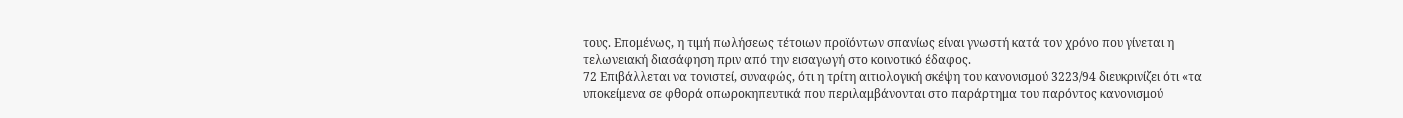τους. Επομένως, η τιμή πωλήσεως τέτοιων προϊόντων σπανίως είναι γνωστή κατά τον χρόνο που γίνεται η τελωνειακή διασάφηση πριν από την εισαγωγή στο κοινοτικό έδαφος.
72 Επιβάλλεται να τονιστεί, συναφώς, ότι η τρίτη αιτιολογική σκέψη του κανονισμού 3223/94 διευκρινίζει ότι «τα υποκείμενα σε φθορά οπωροκηπευτικά που περιλαμβάνονται στο παράρτημα του παρόντος κανονισμού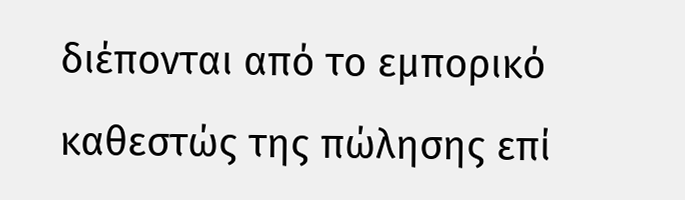διέπονται από το εμπορικό καθεστώς της πώλησης επί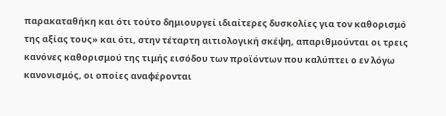παρακαταθήκη και ότι τούτο δημιουργεί ιδιαίτερες δυσκολίες για τον καθορισμό της αξίας τους» και ότι, στην τέταρτη αιτιολογική σκέψη, απαριθμούνται οι τρεις κανόνες καθορισμού της τιμής εισόδου των προϊόντων που καλύπτει ο εν λόγω κανονισμός, οι οποίες αναφέρονται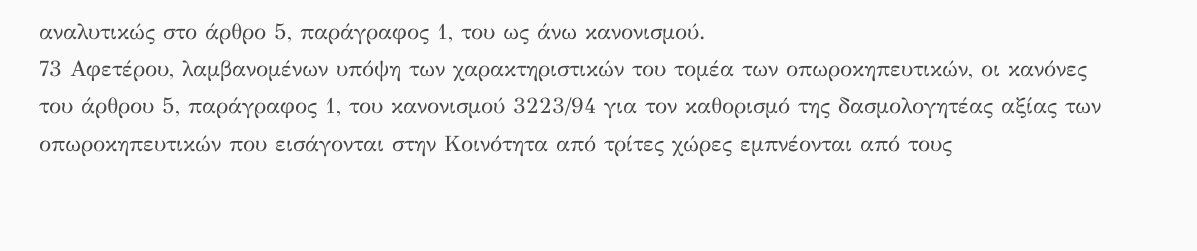αναλυτικώς στο άρθρο 5, παράγραφος 1, του ως άνω κανονισμού.
73 Αφετέρου, λαμβανομένων υπόψη των χαρακτηριστικών του τομέα των οπωροκηπευτικών, οι κανόνες του άρθρου 5, παράγραφος 1, του κανονισμού 3223/94 για τον καθορισμό της δασμολογητέας αξίας των οπωροκηπευτικών που εισάγονται στην Κοινότητα από τρίτες χώρες εμπνέονται από τους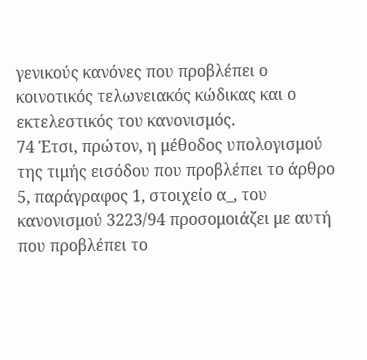γενικούς κανόνες που προβλέπει ο κοινοτικός τελωνειακός κώδικας και ο εκτελεστικός του κανονισμός.
74 Έτσι, πρώτον, η μέθοδος υπολογισμού της τιμής εισόδου που προβλέπει το άρθρο 5, παράγραφος 1, στοιχείο α_, του κανονισμού 3223/94 προσομοιάζει με αυτή που προβλέπει το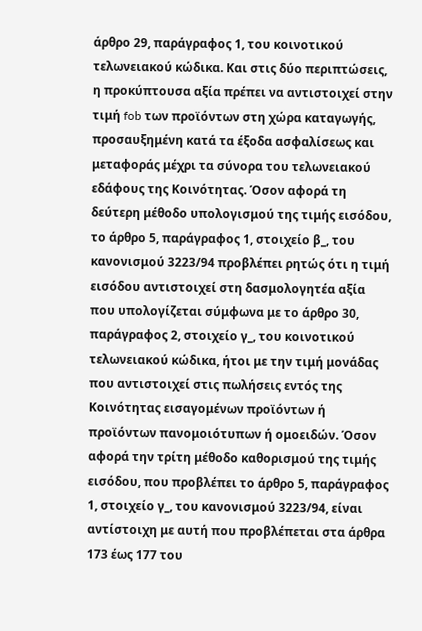άρθρο 29, παράγραφος 1, του κοινοτικού τελωνειακού κώδικα. Και στις δύο περιπτώσεις, η προκύπτουσα αξία πρέπει να αντιστοιχεί στην τιμή fob των προϊόντων στη χώρα καταγωγής, προσαυξημένη κατά τα έξοδα ασφαλίσεως και μεταφοράς μέχρι τα σύνορα του τελωνειακού εδάφους της Κοινότητας. Όσον αφορά τη δεύτερη μέθοδο υπολογισμού της τιμής εισόδου, το άρθρο 5, παράγραφος 1, στοιχείο β_, του κανονισμού 3223/94 προβλέπει ρητώς ότι η τιμή εισόδου αντιστοιχεί στη δασμολογητέα αξία που υπολογίζεται σύμφωνα με το άρθρο 30, παράγραφος 2, στοιχείο γ_, του κοινοτικού τελωνειακού κώδικα, ήτοι με την τιμή μονάδας που αντιστοιχεί στις πωλήσεις εντός της Κοινότητας εισαγομένων προϊόντων ή προϊόντων πανομοιότυπων ή ομοειδών. Όσον αφορά την τρίτη μέθοδο καθορισμού της τιμής εισόδου, που προβλέπει το άρθρο 5, παράγραφος 1, στοιχείο γ_, του κανονισμού 3223/94, είναι αντίστοιχη με αυτή που προβλέπεται στα άρθρα 173 έως 177 του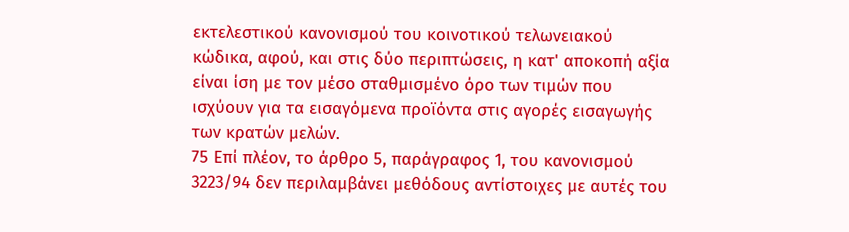εκτελεστικού κανονισμού του κοινοτικού τελωνειακού κώδικα, αφού, και στις δύο περιπτώσεις, η κατ' αποκοπή αξία είναι ίση με τον μέσο σταθμισμένο όρο των τιμών που ισχύουν για τα εισαγόμενα προϊόντα στις αγορές εισαγωγής των κρατών μελών.
75 Επί πλέον, το άρθρο 5, παράγραφος 1, του κανονισμού 3223/94 δεν περιλαμβάνει μεθόδους αντίστοιχες με αυτές του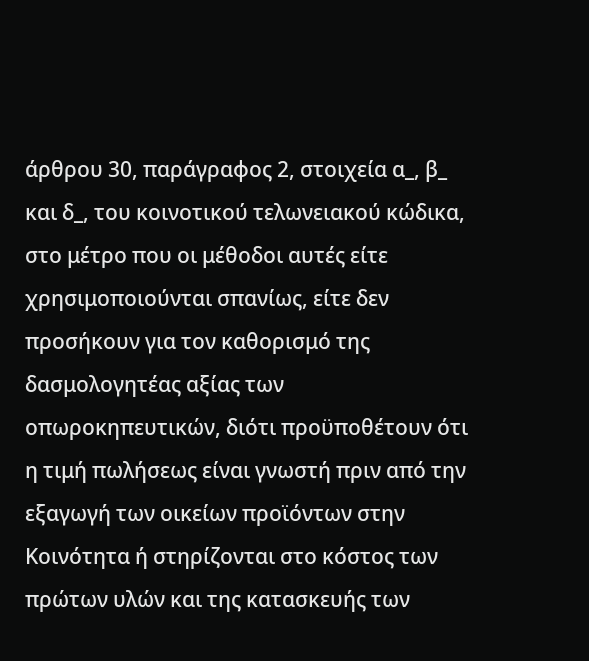άρθρου 30, παράγραφος 2, στοιχεία α_, β_ και δ_, του κοινοτικού τελωνειακού κώδικα, στο μέτρο που οι μέθοδοι αυτές είτε χρησιμοποιούνται σπανίως, είτε δεν προσήκουν για τον καθορισμό της δασμολογητέας αξίας των οπωροκηπευτικών, διότι προϋποθέτουν ότι η τιμή πωλήσεως είναι γνωστή πριν από την εξαγωγή των οικείων προϊόντων στην Κοινότητα ή στηρίζονται στο κόστος των πρώτων υλών και της κατασκευής των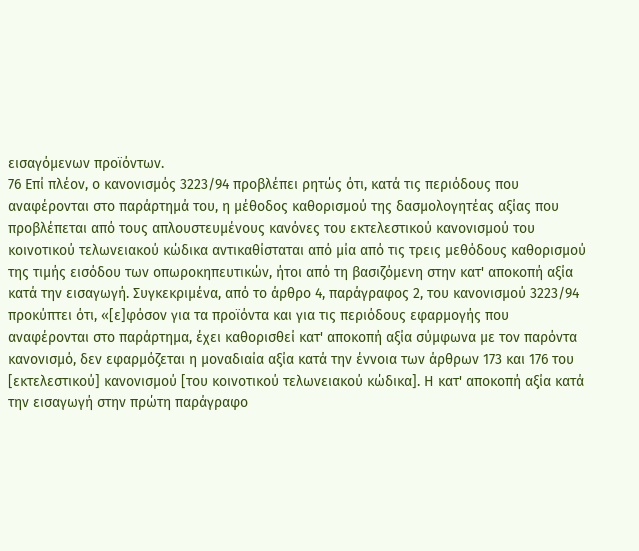εισαγόμενων προϊόντων.
76 Επί πλέον, ο κανονισμός 3223/94 προβλέπει ρητώς ότι, κατά τις περιόδους που αναφέρονται στο παράρτημά του, η μέθοδος καθορισμού της δασμολογητέας αξίας που προβλέπεται από τους απλουστευμένους κανόνες του εκτελεστικού κανονισμού του κοινοτικού τελωνειακού κώδικα αντικαθίσταται από μία από τις τρεις μεθόδους καθορισμού της τιμής εισόδου των οπωροκηπευτικών, ήτοι από τη βασιζόμενη στην κατ' αποκοπή αξία κατά την εισαγωγή. Συγκεκριμένα, από το άρθρο 4, παράγραφος 2, του κανονισμού 3223/94 προκύπτει ότι, «[ε]φόσον για τα προϊόντα και για τις περιόδους εφαρμογής που αναφέρονται στο παράρτημα, έχει καθορισθεί κατ' αποκοπή αξία σύμφωνα με τον παρόντα κανονισμό, δεν εφαρμόζεται η μοναδιαία αξία κατά την έννοια των άρθρων 173 και 176 του [εκτελεστικού] κανονισμού [του κοινοτικού τελωνειακού κώδικα]. Η κατ' αποκοπή αξία κατά την εισαγωγή στην πρώτη παράγραφο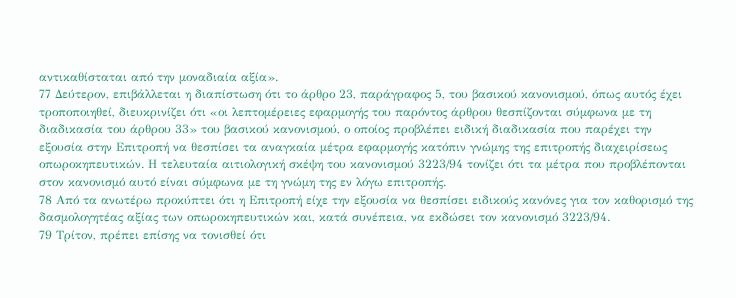αντικαθίσταται από την μοναδιαία αξία».
77 Δεύτερον, επιβάλλεται η διαπίστωση ότι το άρθρο 23, παράγραφος 5, του βασικού κανονισμού, όπως αυτός έχει τροποποιηθεί, διευκρινίζει ότι «οι λεπτομέρειες εφαρμογής του παρόντος άρθρου θεσπίζονται σύμφωνα με τη διαδικασία του άρθρου 33» του βασικού κανονισμού, ο οποίος προβλέπει ειδική διαδικασία που παρέχει την εξουσία στην Επιτροπή να θεσπίσει τα αναγκαία μέτρα εφαρμογής κατόπιν γνώμης της επιτροπής διαχειρίσεως οπωροκηπευτικών. Η τελευταία αιτιολογική σκέψη του κανονισμού 3223/94 τονίζει ότι τα μέτρα που προβλέπονται στον κανονισμό αυτό είναι σύμφωνα με τη γνώμη της εν λόγω επιτροπής.
78 Από τα ανωτέρω προκύπτει ότι η Επιτροπή είχε την εξουσία να θεσπίσει ειδικούς κανόνες για τον καθορισμό της δασμολογητέας αξίας των οπωροκηπευτικών και, κατά συνέπεια, να εκδώσει τον κανονισμό 3223/94.
79 Τρίτον, πρέπει επίσης να τονισθεί ότι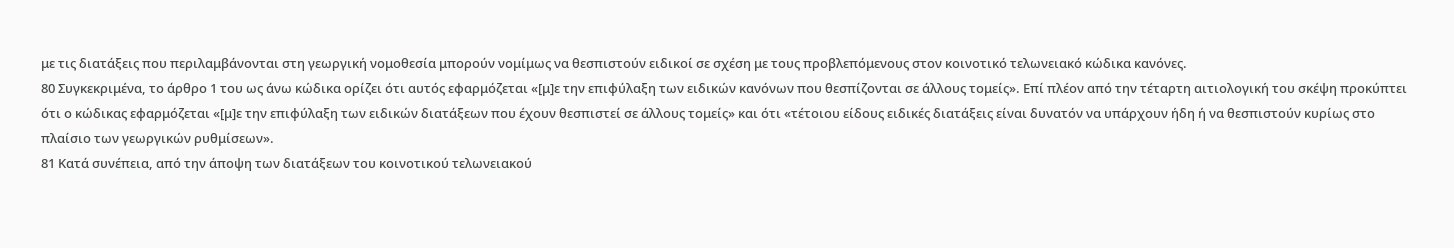με τις διατάξεις που περιλαμβάνονται στη γεωργική νομοθεσία μπορούν νομίμως να θεσπιστούν ειδικοί σε σχέση με τους προβλεπόμενους στον κοινοτικό τελωνειακό κώδικα κανόνες.
80 Συγκεκριμένα, το άρθρο 1 του ως άνω κώδικα ορίζει ότι αυτός εφαρμόζεται «[μ]ε την επιφύλαξη των ειδικών κανόνων που θεσπίζονται σε άλλους τομείς». Επί πλέον από την τέταρτη αιτιολογική του σκέψη προκύπτει ότι ο κώδικας εφαρμόζεται «[μ]ε την επιφύλαξη των ειδικών διατάξεων που έχουν θεσπιστεί σε άλλους τομείς» και ότι «τέτοιου είδους ειδικές διατάξεις είναι δυνατόν να υπάρχουν ήδη ή να θεσπιστούν κυρίως στο πλαίσιο των γεωργικών ρυθμίσεων».
81 Κατά συνέπεια, από την άποψη των διατάξεων του κοινοτικού τελωνειακού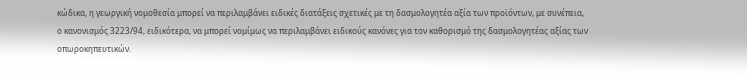κώδικα, η γεωργική νομοθεσία μπορεί να περιλαμβάνει ειδικές διατάξεις σχετικές με τη δασμολογητέα αξία των προϊόντων, με συνέπεια, ο κανονισμός 3223/94, ειδικότερα, να μπορεί νομίμως να περιλαμβάνει ειδικούς κανόνες για τον καθορισμό της δασμολογητέας αξίας των οπωροκηπευτικών.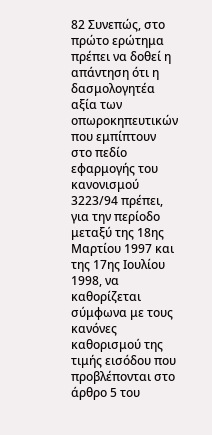82 Συνεπώς, στο πρώτο ερώτημα πρέπει να δοθεί η απάντηση ότι η δασμολογητέα αξία των οπωροκηπευτικών που εμπίπτουν στο πεδίο εφαρμογής του κανονισμού 3223/94 πρέπει, για την περίοδο μεταξύ της 18ης Μαρτίου 1997 και της 17ης Ιουλίου 1998, να καθορίζεται σύμφωνα με τους κανόνες καθορισμού της τιμής εισόδου που προβλέπονται στο άρθρο 5 του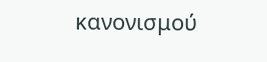κανονισμού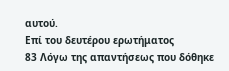αυτού.
Επί του δευτέρου ερωτήματος
83 Λόγω της απαντήσεως που δόθηκε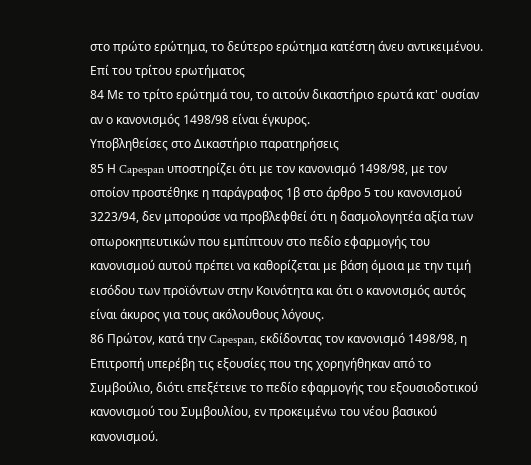στο πρώτο ερώτημα, το δεύτερο ερώτημα κατέστη άνευ αντικειμένου.
Επί του τρίτου ερωτήματος
84 Με το τρίτο ερώτημά του, το αιτούν δικαστήριο ερωτά κατ' ουσίαν αν ο κανονισμός 1498/98 είναι έγκυρος.
Υποβληθείσες στο Δικαστήριο παρατηρήσεις
85 Η Capespan υποστηρίζει ότι με τον κανονισμό 1498/98, με τον οποίον προστέθηκε η παράγραφος 1β στο άρθρο 5 του κανονισμού 3223/94, δεν μπορούσε να προβλεφθεί ότι η δασμολογητέα αξία των οπωροκηπευτικών που εμπίπτουν στο πεδίο εφαρμογής του κανονισμού αυτού πρέπει να καθορίζεται με βάση όμοια με την τιμή εισόδου των προϊόντων στην Κοινότητα και ότι ο κανονισμός αυτός είναι άκυρος για τους ακόλουθους λόγους.
86 Πρώτον, κατά την Capespan, εκδίδοντας τον κανονισμό 1498/98, η Επιτροπή υπερέβη τις εξουσίες που της χορηγήθηκαν από το Συμβούλιο, διότι επεξέτεινε το πεδίο εφαρμογής του εξουσιοδοτικού κανονισμού του Συμβουλίου, εν προκειμένω του νέου βασικού κανονισμού.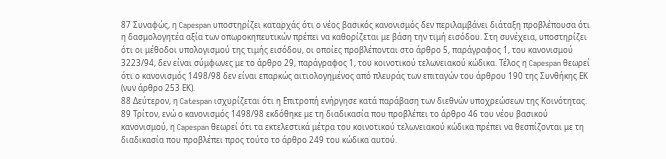87 Συναφώς, η Capespan υποστηρίζει καταρχάς ότι ο νέος βασικός κανονισμός δεν περιλαμβάνει διάταξη προβλέπουσα ότι η δασμολογητέα αξία των οπωροκηπευτικών πρέπει να καθορίζεται με βάση την τιμή εισόδου. Στη συνέχεια, υποστηρίζει ότι οι μέθοδοι υπολογισμού της τιμής εισόδου, οι οποίες προβλέπονται στο άρθρο 5, παράγραφος 1, του κανονισμού 3223/94, δεν είναι σύμφωνες με το άρθρο 29, παράγραφος 1, του κοινοτικού τελωνειακού κώδικα. Τέλος η Capespan θεωρεί ότι ο κανονισμός 1498/98 δεν είναι επαρκώς αιτιολογημένος από πλευράς των επιταγών του άρθρου 190 της Συνθήκης ΕΚ (νυν άρθρο 253 ΕΚ).
88 Δεύτερον, η Catespan ισχυρίζεται ότι η Επιτροπή ενήργησε κατά παράβαση των διεθνών υποχρεώσεων της Κοινότητας.
89 Τρίτον, ενώ ο κανονισμός 1498/98 εκδόθηκε με τη διαδικασία που προβλέπει το άρθρο 46 του νέου βασικού κανονισμού, η Capespan θεωρεί ότι τα εκτελεστικά μέτρα του κοινοτικού τελωνειακού κώδικα πρέπει να θεσπίζονται με τη διαδικασία που προβλέπει προς τούτο το άρθρο 249 του κώδικα αυτού.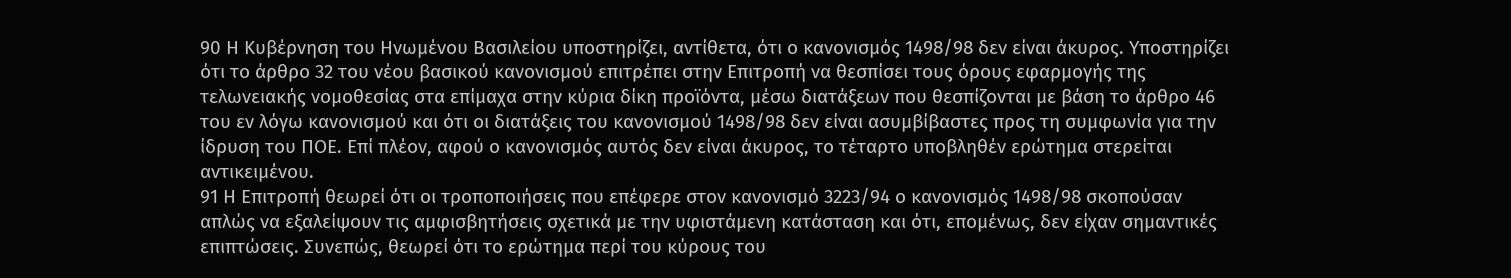90 Η Κυβέρνηση του Ηνωμένου Βασιλείου υποστηρίζει, αντίθετα, ότι ο κανονισμός 1498/98 δεν είναι άκυρος. Υποστηρίζει ότι το άρθρο 32 του νέου βασικού κανονισμού επιτρέπει στην Επιτροπή να θεσπίσει τους όρους εφαρμογής της τελωνειακής νομοθεσίας στα επίμαχα στην κύρια δίκη προϊόντα, μέσω διατάξεων που θεσπίζονται με βάση το άρθρο 46 του εν λόγω κανονισμού και ότι οι διατάξεις του κανονισμού 1498/98 δεν είναι ασυμβίβαστες προς τη συμφωνία για την ίδρυση του ΠΟΕ. Επί πλέον, αφού ο κανονισμός αυτός δεν είναι άκυρος, το τέταρτο υποβληθέν ερώτημα στερείται αντικειμένου.
91 Η Επιτροπή θεωρεί ότι οι τροποποιήσεις που επέφερε στον κανονισμό 3223/94 ο κανονισμός 1498/98 σκοπούσαν απλώς να εξαλείψουν τις αμφισβητήσεις σχετικά με την υφιστάμενη κατάσταση και ότι, επομένως, δεν είχαν σημαντικές επιπτώσεις. Συνεπώς, θεωρεί ότι το ερώτημα περί του κύρους του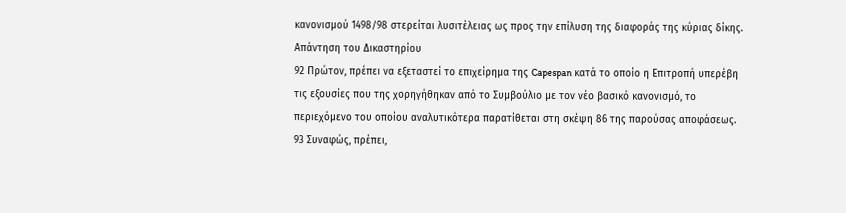κανονισμού 1498/98 στερείται λυσιτέλειας ως προς την επίλυση της διαφοράς της κύριας δίκης.
Απάντηση του Δικαστηρίου
92 Πρώτον, πρέπει να εξεταστεί το επιχείρημα της Capespan κατά το οποίο η Επιτροπή υπερέβη τις εξουσίες που της χορηγήθηκαν από το Συμβούλιο με τον νέο βασικό κανονισμό, το περιεχόμενο του οποίου αναλυτικότερα παρατίθεται στη σκέψη 86 της παρούσας αποφάσεως.
93 Συναφώς, πρέπει,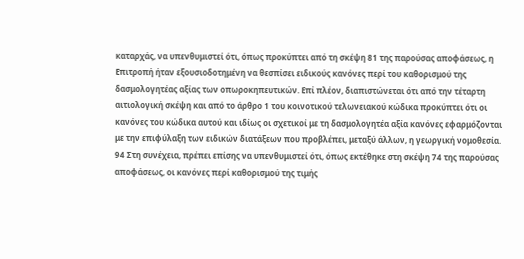καταρχάς, να υπενθυμιστεί ότι, όπως προκύπτει από τη σκέψη 81 της παρούσας αποφάσεως, η Επιτροπή ήταν εξουσιοδοτημένη να θεσπίσει ειδικούς κανόνες περί του καθορισμού της δασμολογητέας αξίας των οπωροκηπευτικών. Επί πλέον, διαπιστώνεται ότι από την τέταρτη αιτιολογική σκέψη και από το άρθρο 1 του κοινοτικού τελωνειακού κώδικα προκύπτει ότι οι κανόνες του κώδικα αυτού και ιδίως οι σχετικοί με τη δασμολογητέα αξία κανόνες εφαρμόζονται με την επιφύλαξη των ειδικών διατάξεων που προβλέπει, μεταξύ άλλων, η γεωργική νομοθεσία.
94 Στη συνέχεια, πρέπει επίσης να υπενθυμιστεί ότι, όπως εκτέθηκε στη σκέψη 74 της παρούσας αποφάσεως, οι κανόνες περί καθορισμού της τιμής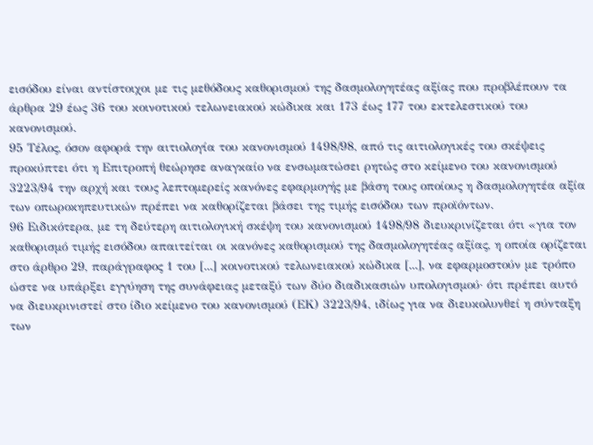εισόδου είναι αντίστοιχοι με τις μεθόδους καθορισμού της δασμολογητέας αξίας που προβλέπουν τα άρθρα 29 έως 36 του κοινοτικού τελωνειακού κώδικα και 173 έως 177 του εκτελεστικού του κανονισμού.
95 Τέλος, όσον αφορά την αιτιολογία του κανονισμού 1498/98, από τις αιτιολογικές του σκέψεις προκύπτει ότι η Επιτροπή θεώρησε αναγκαίο να ενσωματώσει ρητώς στο κείμενο του κανονισμού 3223/94 την αρχή και τους λεπτομερείς κανόνες εφαρμογής με βάση τους οποίους η δασμολογητέα αξία των οπωροκηπευτικών πρέπει να καθορίζεται βάσει της τιμής εισόδου των προϊόντων.
96 Ειδικότερα, με τη δεύτερη αιτιολογική σκέψη του κανονισμού 1498/98 διευκρινίζεται ότι «για τον καθορισμό τιμής εισόδου απαιτείται οι κανόνες καθορισμού της δασμολογητέας αξίας, η οποία ορίζεται στο άρθρο 29, παράγραφος 1 του [...] κοινοτικού τελωνειακού κώδικα [...], να εφαρμοστούν με τρόπο ώστε να υπάρξει εγγύηση της συνάφειας μεταξύ των δύο διαδικασιών υπολογισμού· ότι πρέπει αυτό να διευκρινιστεί στο ίδιο κείμενο του κανονισμού (ΕΚ) 3223/94, ιδίως για να διευκολυνθεί η σύνταξη των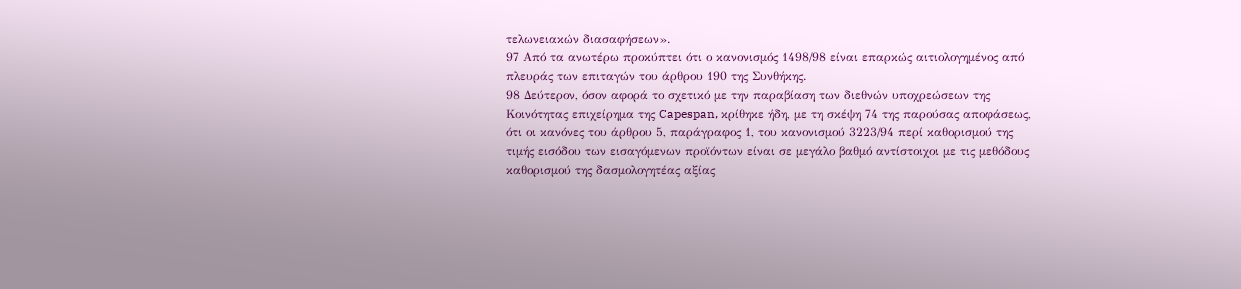τελωνειακών διασαφήσεων».
97 Από τα ανωτέρω προκύπτει ότι ο κανονισμός 1498/98 είναι επαρκώς αιτιολογημένος από πλευράς των επιταγών του άρθρου 190 της Συνθήκης.
98 Δεύτερον, όσον αφορά το σχετικό με την παραβίαση των διεθνών υποχρεώσεων της Κοινότητας επιχείρημα της Capespan, κρίθηκε ήδη, με τη σκέψη 74 της παρούσας αποφάσεως, ότι οι κανόνες του άρθρου 5, παράγραφος 1, του κανονισμού 3223/94 περί καθορισμού της τιμής εισόδου των εισαγόμενων προϊόντων είναι σε μεγάλο βαθμό αντίστοιχοι με τις μεθόδους καθορισμού της δασμολογητέας αξίας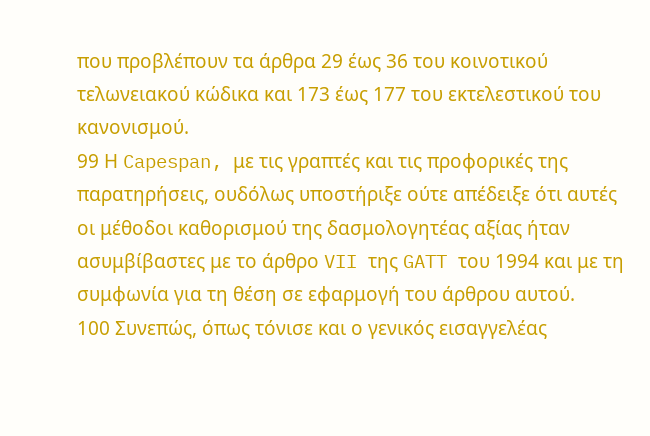που προβλέπουν τα άρθρα 29 έως 36 του κοινοτικού τελωνειακού κώδικα και 173 έως 177 του εκτελεστικού του κανονισμού.
99 Η Capespan, με τις γραπτές και τις προφορικές της παρατηρήσεις, ουδόλως υποστήριξε ούτε απέδειξε ότι αυτές οι μέθοδοι καθορισμού της δασμολογητέας αξίας ήταν ασυμβίβαστες με το άρθρο VII της GATT του 1994 και με τη συμφωνία για τη θέση σε εφαρμογή του άρθρου αυτού.
100 Συνεπώς, όπως τόνισε και ο γενικός εισαγγελέας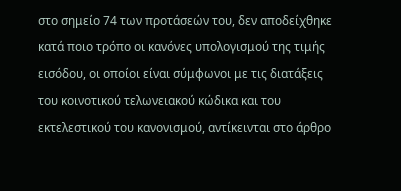στο σημείο 74 των προτάσεών του, δεν αποδείχθηκε κατά ποιο τρόπο οι κανόνες υπολογισμού της τιμής εισόδου, οι οποίοι είναι σύμφωνοι με τις διατάξεις του κοινοτικού τελωνειακού κώδικα και του εκτελεστικού του κανονισμού, αντίκεινται στο άρθρο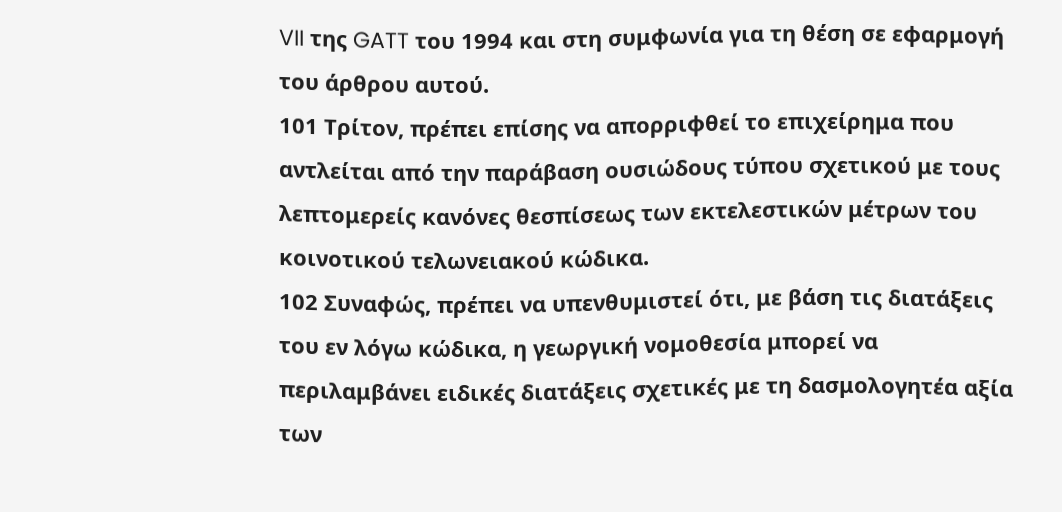VII της GATT του 1994 και στη συμφωνία για τη θέση σε εφαρμογή του άρθρου αυτού.
101 Τρίτον, πρέπει επίσης να απορριφθεί το επιχείρημα που αντλείται από την παράβαση ουσιώδους τύπου σχετικού με τους λεπτομερείς κανόνες θεσπίσεως των εκτελεστικών μέτρων του κοινοτικού τελωνειακού κώδικα.
102 Συναφώς, πρέπει να υπενθυμιστεί ότι, με βάση τις διατάξεις του εν λόγω κώδικα, η γεωργική νομοθεσία μπορεί να περιλαμβάνει ειδικές διατάξεις σχετικές με τη δασμολογητέα αξία των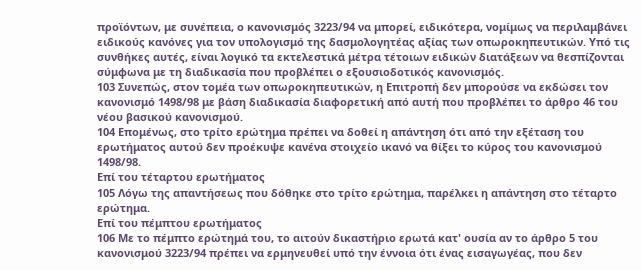προϊόντων, με συνέπεια, ο κανονισμός 3223/94 να μπορεί, ειδικότερα, νομίμως να περιλαμβάνει ειδικούς κανόνες για τον υπολογισμό της δασμολογητέας αξίας των οπωροκηπευτικών. Υπό τις συνθήκες αυτές, είναι λογικό τα εκτελεστικά μέτρα τέτοιων ειδικών διατάξεων να θεσπίζονται σύμφωνα με τη διαδικασία που προβλέπει ο εξουσιοδοτικός κανονισμός.
103 Συνεπώς, στον τομέα των οπωροκηπευτικών, η Επιτροπή δεν μπορούσε να εκδώσει τον κανονισμό 1498/98 με βάση διαδικασία διαφορετική από αυτή που προβλέπει το άρθρο 46 του νέου βασικού κανονισμού.
104 Επομένως, στο τρίτο ερώτημα πρέπει να δοθεί η απάντηση ότι από την εξέταση του ερωτήματος αυτού δεν προέκυψε κανένα στοιχείο ικανό να θίξει το κύρος του κανονισμού 1498/98.
Επί του τέταρτου ερωτήματος
105 Λόγω της απαντήσεως που δόθηκε στο τρίτο ερώτημα, παρέλκει η απάντηση στο τέταρτο ερώτημα.
Επί του πέμπτου ερωτήματος
106 Με το πέμπτο ερώτημά του, το αιτούν δικαστήριο ερωτά κατ' ουσία αν το άρθρο 5 του κανονισμού 3223/94 πρέπει να ερμηνευθεί υπό την έννοια ότι ένας εισαγωγέας, που δεν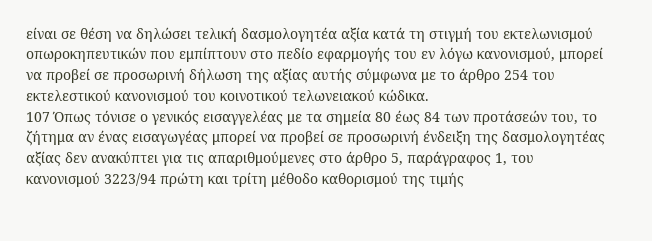είναι σε θέση να δηλώσει τελική δασμολογητέα αξία κατά τη στιγμή του εκτελωνισμού οπωροκηπευτικών που εμπίπτουν στο πεδίο εφαρμογής του εν λόγω κανονισμού, μπορεί να προβεί σε προσωρινή δήλωση της αξίας αυτής σύμφωνα με το άρθρο 254 του εκτελεστικού κανονισμού του κοινοτικού τελωνειακού κώδικα.
107 Όπως τόνισε ο γενικός εισαγγελέας με τα σημεία 80 έως 84 των προτάσεών του, το ζήτημα αν ένας εισαγωγέας μπορεί να προβεί σε προσωρινή ένδειξη της δασμολογητέας αξίας δεν ανακύπτει για τις απαριθμούμενες στο άρθρο 5, παράγραφος 1, του κανονισμού 3223/94 πρώτη και τρίτη μέθοδο καθορισμού της τιμής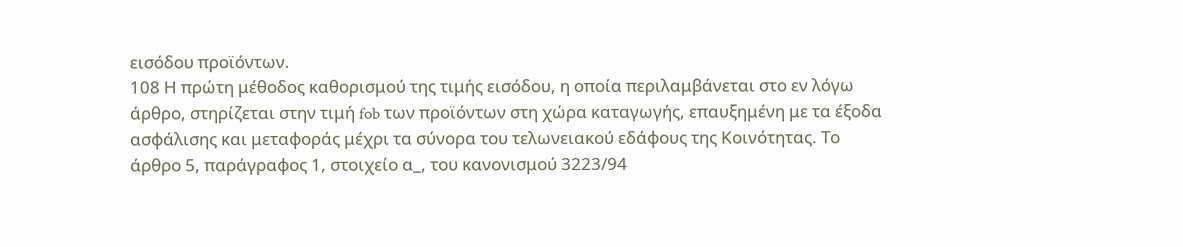εισόδου προϊόντων.
108 Η πρώτη μέθοδος καθορισμού της τιμής εισόδου, η οποία περιλαμβάνεται στο εν λόγω άρθρο, στηρίζεται στην τιμή fob των προϊόντων στη χώρα καταγωγής, επαυξημένη με τα έξοδα ασφάλισης και μεταφοράς μέχρι τα σύνορα του τελωνειακού εδάφους της Κοινότητας. Το άρθρο 5, παράγραφος 1, στοιχείο α_, του κανονισμού 3223/94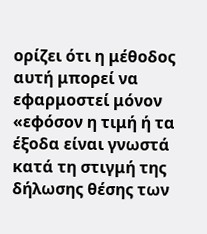ορίζει ότι η μέθοδος αυτή μπορεί να εφαρμοστεί μόνον «εφόσον η τιμή ή τα έξοδα είναι γνωστά κατά τη στιγμή της δήλωσης θέσης των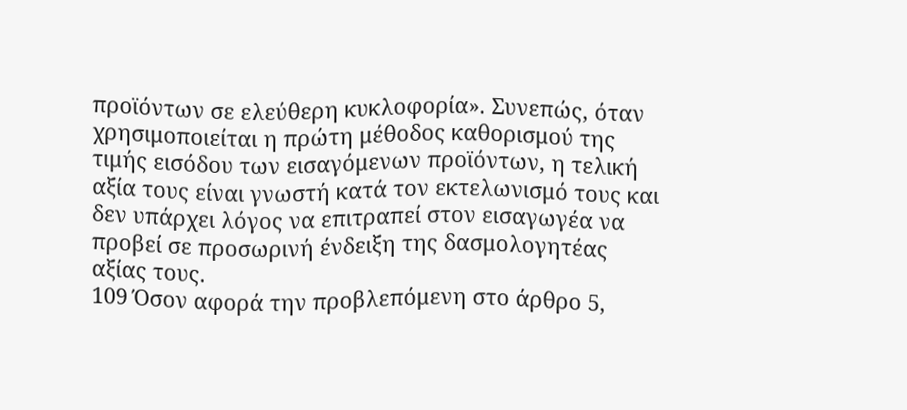προϊόντων σε ελεύθερη κυκλοφορία». Συνεπώς, όταν χρησιμοποιείται η πρώτη μέθοδος καθορισμού της τιμής εισόδου των εισαγόμενων προϊόντων, η τελική αξία τους είναι γνωστή κατά τον εκτελωνισμό τους και δεν υπάρχει λόγος να επιτραπεί στον εισαγωγέα να προβεί σε προσωρινή ένδειξη της δασμολογητέας αξίας τους.
109 Όσον αφορά την προβλεπόμενη στο άρθρο 5,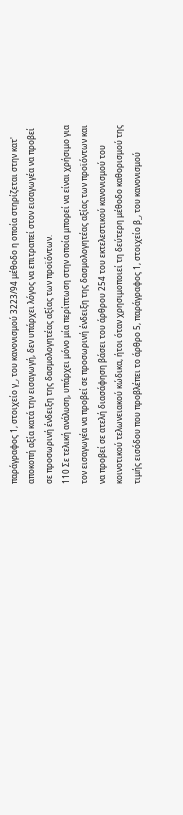παράγραφος 1, στοιχείο γ_, του κανονισμού 3223/94 μέθοδο η οποία στηρίζεται στην κατ' αποκοπή αξία κατά την εισαγωγή, δεν υπάρχει λόγος να επιτραπεί στον εισαγωγέα να προβεί σε προσωρινή ένδειξη της δασμολογητέας αξίας των προϊόντων.
110 Σε τελική ανάλυση, υπάρχει μόνο μία περίπτωση στην οποία μπορεί να είναι χρήσιμο για τον εισαγωγέα να προβεί σε προσωρινή ένδειξη της δασμολογητέας αξίας των προϊόντων και να προβεί σε ατελή διασάφηση βάσει του άρθρου 254 του εκτελεστικού κανονισμού του κοινοτικού τελωνειακού κώδικα, ήτοι όταν χρησιμοποιεί τη δεύτερη μέθοδο καθορισμού της τιμής εισόδου που προβλέπει το άρθρο 5, παράγραφος 1, στοιχείο β_, του κανονισμού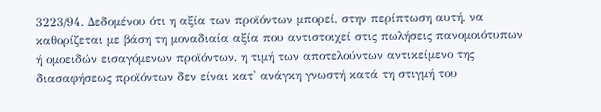3223/94. Δεδομένου ότι η αξία των προϊόντων μπορεί, στην περίπτωση αυτή, να καθορίζεται με βάση τη μοναδιαία αξία που αντιστοιχεί στις πωλήσεις πανομοιότυπων ή ομοειδών εισαγόμενων προϊόντων, η τιμή των αποτελούντων αντικείμενο της διασαφήσεως προϊόντων δεν είναι κατ' ανάγκη γνωστή κατά τη στιγμή του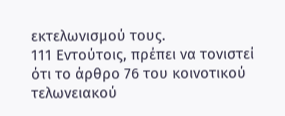εκτελωνισμού τους.
111 Εντούτοις, πρέπει να τονιστεί ότι το άρθρο 76 του κοινοτικού τελωνειακού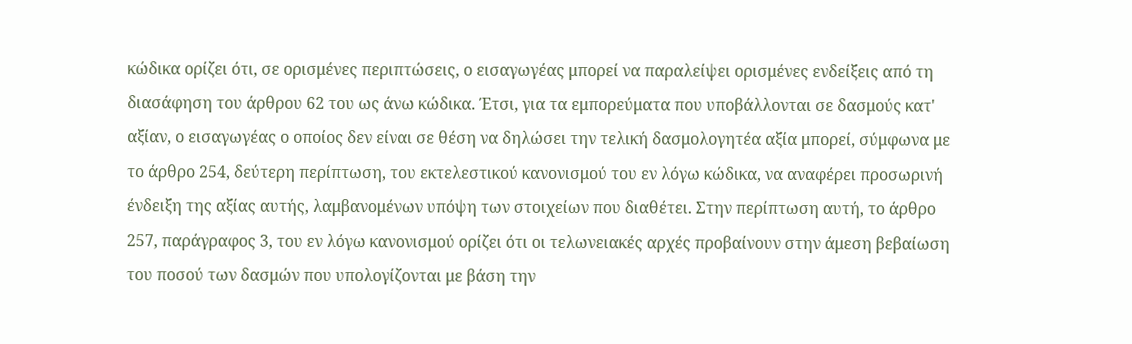κώδικα ορίζει ότι, σε ορισμένες περιπτώσεις, ο εισαγωγέας μπορεί να παραλείψει ορισμένες ενδείξεις από τη διασάφηση του άρθρου 62 του ως άνω κώδικα. Έτσι, για τα εμπορεύματα που υποβάλλονται σε δασμούς κατ' αξίαν, ο εισαγωγέας ο οποίος δεν είναι σε θέση να δηλώσει την τελική δασμολογητέα αξία μπορεί, σύμφωνα με το άρθρο 254, δεύτερη περίπτωση, του εκτελεστικού κανονισμού του εν λόγω κώδικα, να αναφέρει προσωρινή ένδειξη της αξίας αυτής, λαμβανομένων υπόψη των στοιχείων που διαθέτει. Στην περίπτωση αυτή, το άρθρο 257, παράγραφος 3, του εν λόγω κανονισμού ορίζει ότι οι τελωνειακές αρχές προβαίνουν στην άμεση βεβαίωση του ποσού των δασμών που υπολογίζονται με βάση την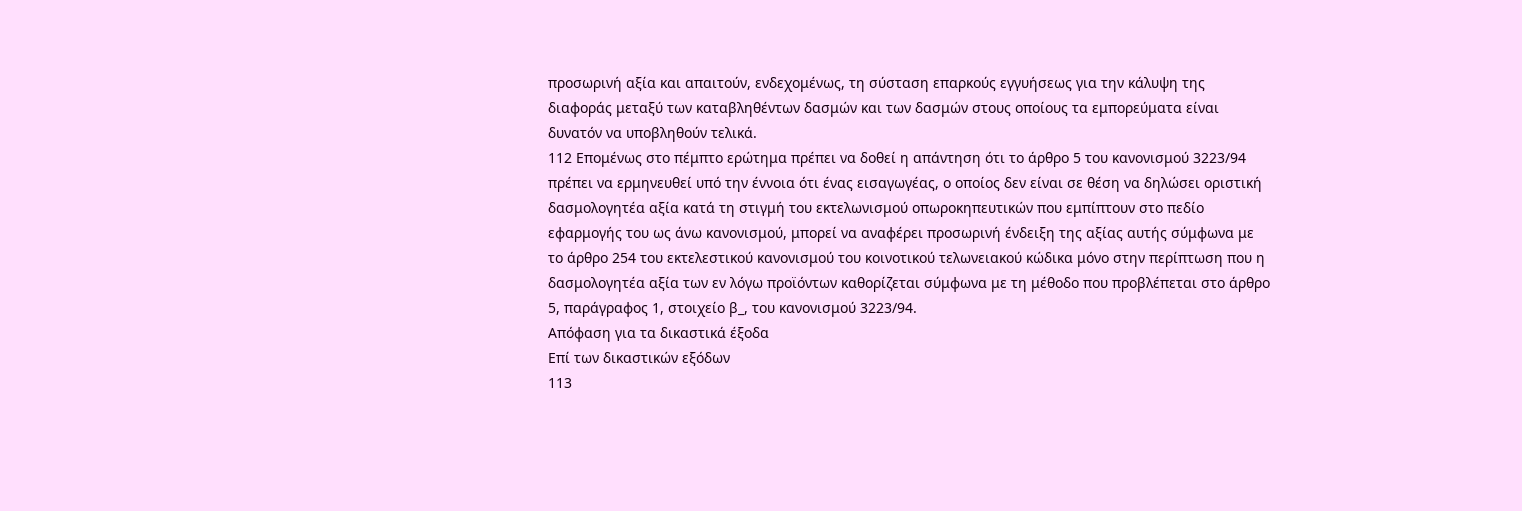προσωρινή αξία και απαιτούν, ενδεχομένως, τη σύσταση επαρκούς εγγυήσεως για την κάλυψη της διαφοράς μεταξύ των καταβληθέντων δασμών και των δασμών στους οποίους τα εμπορεύματα είναι δυνατόν να υποβληθούν τελικά.
112 Επομένως στο πέμπτο ερώτημα πρέπει να δοθεί η απάντηση ότι το άρθρο 5 του κανονισμού 3223/94 πρέπει να ερμηνευθεί υπό την έννοια ότι ένας εισαγωγέας, ο οποίος δεν είναι σε θέση να δηλώσει οριστική δασμολογητέα αξία κατά τη στιγμή του εκτελωνισμού οπωροκηπευτικών που εμπίπτουν στο πεδίο εφαρμογής του ως άνω κανονισμού, μπορεί να αναφέρει προσωρινή ένδειξη της αξίας αυτής σύμφωνα με το άρθρο 254 του εκτελεστικού κανονισμού του κοινοτικού τελωνειακού κώδικα μόνο στην περίπτωση που η δασμολογητέα αξία των εν λόγω προϊόντων καθορίζεται σύμφωνα με τη μέθοδο που προβλέπεται στο άρθρο 5, παράγραφος 1, στοιχείο β_, του κανονισμού 3223/94.
Απόφαση για τα δικαστικά έξοδα
Επί των δικαστικών εξόδων
113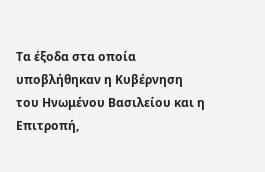Τα έξοδα στα οποία υποβλήθηκαν η Κυβέρνηση του Ηνωμένου Βασιλείου και η Επιτροπή,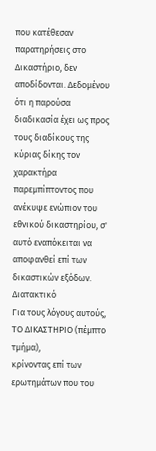που κατέθεσαν παρατηρήσεις στο Δικαστήριο, δεν αποδίδονται. Δεδομένου ότι η παρούσα διαδικασία έχει ως προς τους διαδίκους της κύριας δίκης τον χαρακτήρα παρεμπίπτοντος που ανέκυψε ενώπιον του εθνικού δικαστηρίου, σ' αυτό εναπόκειται να αποφανθεί επί των δικαστικών εξόδων.
Διατακτικό
Για τους λόγους αυτούς,
ΤΟ ΔΙΚΑΣΤΗΡΙΟ (πέμπτο τμήμα),
κρίνοντας επί των ερωτημάτων που του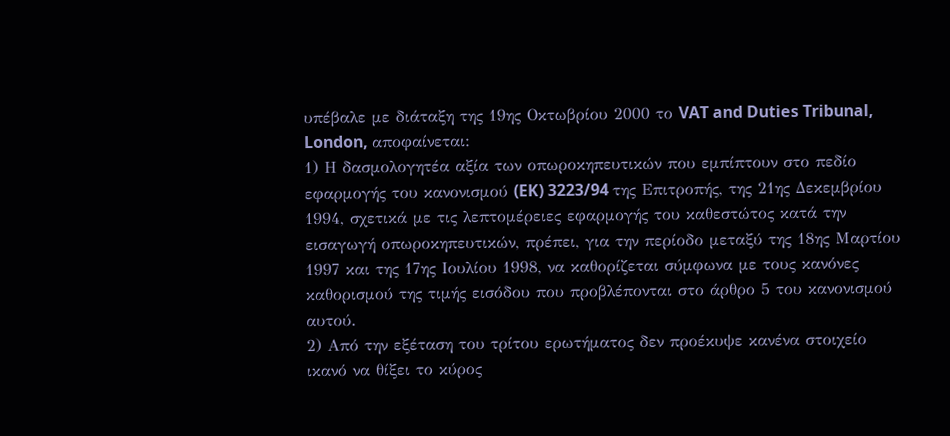υπέβαλε με διάταξη της 19ης Οκτωβρίου 2000 το VAT and Duties Tribunal, London, αποφαίνεται:
1) Η δασμολογητέα αξία των οπωροκηπευτικών που εμπίπτουν στο πεδίο εφαρμογής του κανονισμού (EK) 3223/94 της Επιτροπής, της 21ης Δεκεμβρίου 1994, σχετικά με τις λεπτομέρειες εφαρμογής του καθεστώτος κατά την εισαγωγή οπωροκηπευτικών, πρέπει, για την περίοδο μεταξύ της 18ης Μαρτίου 1997 και της 17ης Ιουλίου 1998, να καθορίζεται σύμφωνα με τους κανόνες καθορισμού της τιμής εισόδου που προβλέπονται στο άρθρο 5 του κανονισμού αυτού.
2) Από την εξέταση του τρίτου ερωτήματος δεν προέκυψε κανένα στοιχείο ικανό να θίξει το κύρος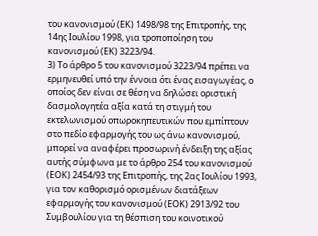του κανονισμού (ΕΚ) 1498/98 της Επιτροπής, της 14ης Ιουλίου 1998, για τροποποίηση του κανονισμού (ΕΚ) 3223/94.
3) Το άρθρο 5 του κανονισμού 3223/94 πρέπει να ερμηνευθεί υπό την έννοια ότι ένας εισαγωγέας, ο οποίος δεν είναι σε θέση να δηλώσει οριστική δασμολογητέα αξία κατά τη στιγμή του εκτελωνισμού οπωροκηπευτικών που εμπίπτουν στο πεδίο εφαρμογής του ως άνω κανονισμού, μπορεί να αναφέρει προσωρινή ένδειξη της αξίας αυτής σύμφωνα με το άρθρο 254 του κανονισμού (ΕΟΚ) 2454/93 της Επιτροπής, της 2ας Ιουλίου 1993, για τον καθορισμό ορισμένων διατάξεων εφαρμογής του κανονισμού (ΕΟΚ) 2913/92 του Συμβουλίου για τη θέσπιση του κοινοτικού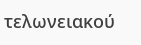τελωνειακού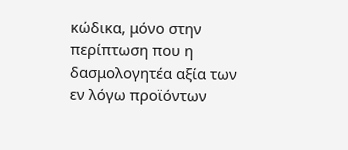κώδικα, μόνο στην περίπτωση που η δασμολογητέα αξία των εν λόγω προϊόντων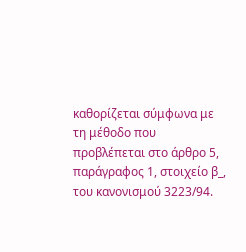καθορίζεται σύμφωνα με τη μέθοδο που προβλέπεται στο άρθρο 5, παράγραφος 1, στοιχείο β_, του κανονισμού 3223/94.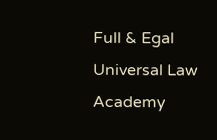Full & Egal Universal Law Academy